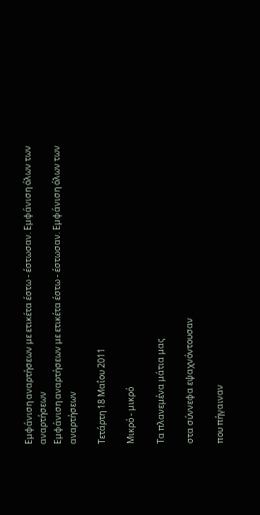Εμφάνιση αναρτήσεων με ετικέτα έστω - έστωσαν. Εμφάνιση όλων των αναρτήσεων
Εμφάνιση αναρτήσεων με ετικέτα έστω - έστωσαν. Εμφάνιση όλων των αναρτήσεων

Τετάρτη 18 Μαΐου 2011

Μικρό - μικρό

Τα πλανεμένα μάτια μας

στα σύννεφα εψαχνόντουσαν

που πήγαιναν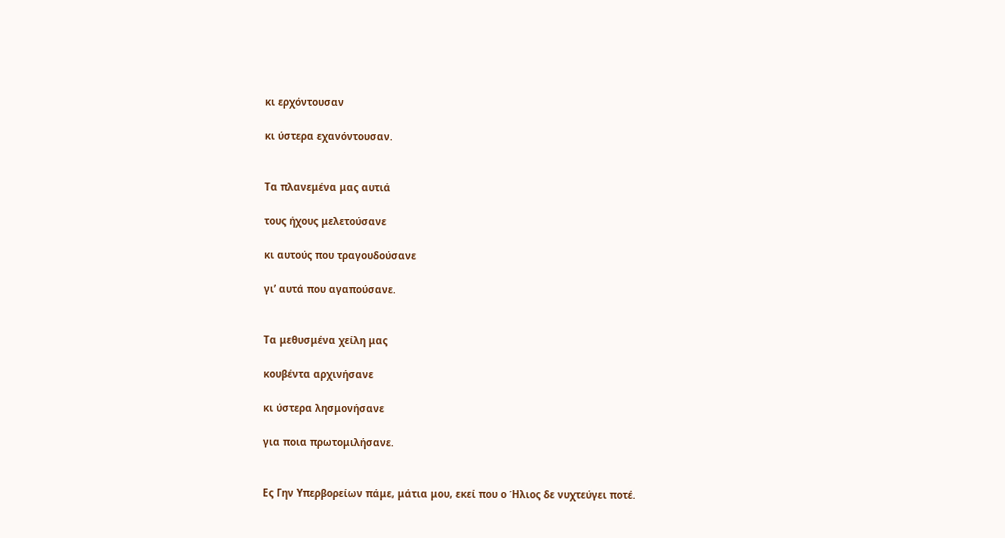κι ερχόντουσαν

κι ύστερα εχανόντουσαν.


Τα πλανεμένα μας αυτιά

τους ήχους μελετούσανε

κι αυτούς που τραγουδούσανε

γι’ αυτά που αγαπούσανε.


Τα μεθυσμένα χείλη μας

κουβέντα αρχινήσανε

κι ύστερα λησμονήσανε

για ποια πρωτομιλήσανε.


Ες Γην Υπερβορείων πάμε, μάτια μου, εκεί που ο Ήλιος δε νυχτεύγει ποτέ.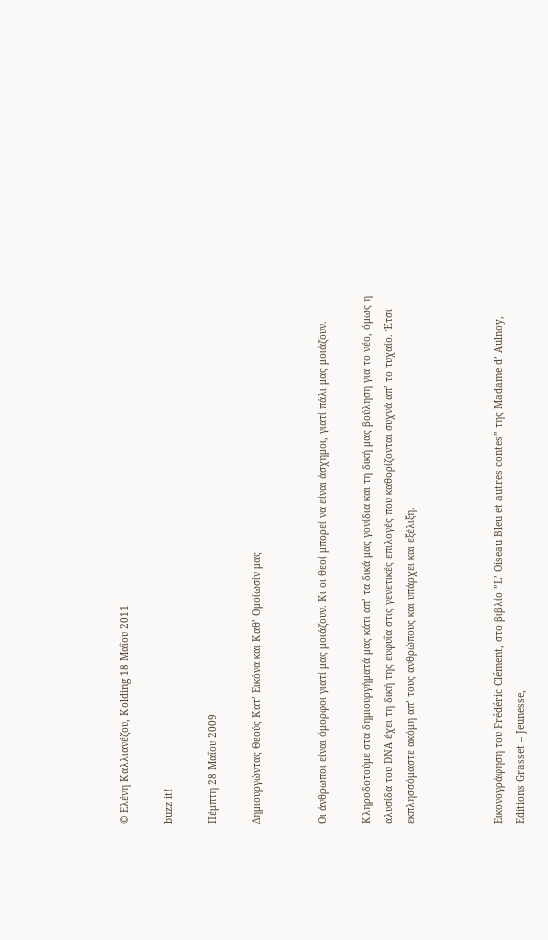© Ελένη Καλλιανέζου, Κolding 18 Μαῒου 2011

buzz it!

Πέμπτη 28 Μαΐου 2009

Δημιουργώντας Θεούς Κατ’ Εικόνα και Καθ’ Ομοίωσίν μας


Oι άνθρωποι είναι όμορφοι γιατί μας μοιάζουν. Κι οι θεοί μπορεί να είναι άσχημοι, γιατί πάλι μας μοιάζουν.

Κληροδοτούμε στα δημιουργήματά μας κάτι απ’ τα δικά μας γονίδια και τη δική μας βούληση για το νέο, όμως η αλυσίδα του DNA έχει τη δική της ευφυΐα στις γενετικές επιλογές που καθορίζονται συχνά απ’ το τυχαίο. Έτσι εκπλησσόμαστε ακόμη απ’ τους ανθρώπους και υπάρχει και εξέλιξη.



Εικονογράφηση του Frédéric Clément, στο βιβλίο ”L’ Oiseau Bleu et autres contes” της Μadame d’ Aulnoy, Editions Grasset – Jeunesse,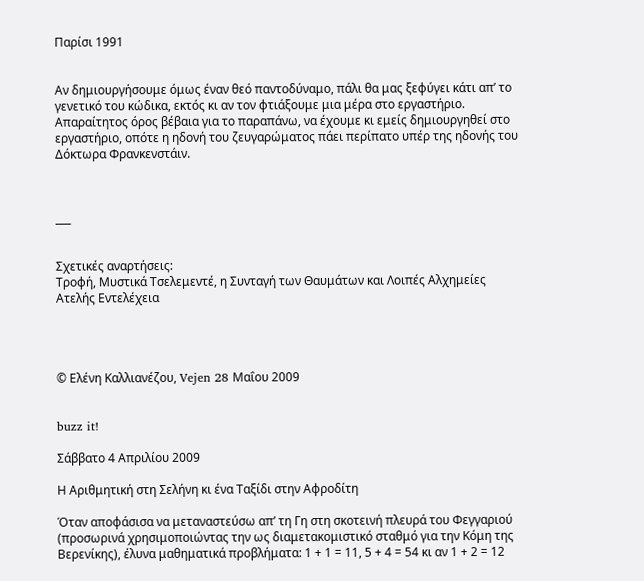Παρίσι 1991


Αν δημιουργήσουμε όμως έναν θεό παντοδύναμο, πάλι θα μας ξεφύγει κάτι απ’ το γενετικό του κώδικα, εκτός κι αν τον φτιάξουμε μια μέρα στο εργαστήριο. Απαραίτητος όρος βέβαια για το παραπάνω, να έχουμε κι εμείς δημιουργηθεί στο εργαστήριο, οπότε η ηδονή του ζευγαρώματος πάει περίπατο υπέρ της ηδονής του Δόκτωρα Φρανκενστάιν.



___


Σχετικές αναρτήσεις:
Τροφή, Μυστικά Τσελεμεντέ, η Συνταγή των Θαυμάτων και Λοιπές Αλχημείες
Ατελής Εντελέχεια




© Ελένη Καλλιανέζου, Vejen 28 Mαΐου 2009


buzz it!

Σάββατο 4 Απριλίου 2009

Η Αριθμητική στη Σελήνη κι ένα Ταξίδι στην Αφροδίτη

Όταν αποφάσισα να μεταναστεύσω απ’ τη Γη στη σκοτεινή πλευρά του Φεγγαριού (προσωρινά χρησιμοποιώντας την ως διαμετακομιστικό σταθμό για την Κόμη της Βερενίκης), έλυνα μαθηματικά προβλήματα: 1 + 1 = 11, 5 + 4 = 54 κι αν 1 + 2 = 12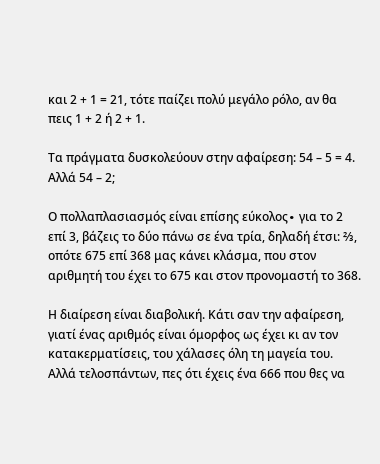και 2 + 1 = 21, τότε παίζει πολύ μεγάλο ρόλο, αν θα πεις 1 + 2 ή 2 + 1.

Τα πράγματα δυσκολεύουν στην αφαίρεση: 54 – 5 = 4. Αλλά 54 – 2;

Ο πολλαπλασιασμός είναι επίσης εύκολος∙ για το 2 επί 3, βάζεις το δύο πάνω σε ένα τρία, δηλαδή έτσι: ⅔, οπότε 675 επί 368 μας κάνει κλάσμα, που στον αριθμητή του έχει το 675 και στον προνομαστή το 368.

Η διαίρεση είναι διαβολική. Κάτι σαν την αφαίρεση, γιατί ένας αριθμός είναι όμορφος ως έχει κι αν τον κατακερματίσεις, του χάλασες όλη τη μαγεία του. Αλλά τελοσπάντων, πες ότι έχεις ένα 666 που θες να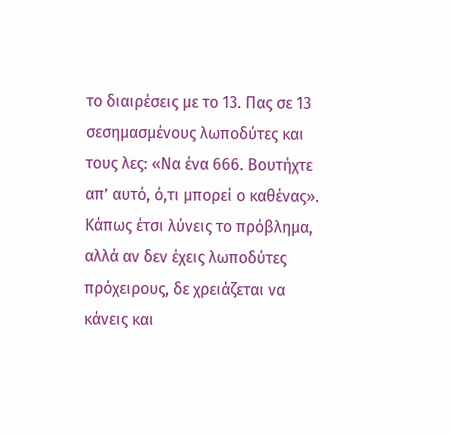το διαιρέσεις με το 13. Πας σε 13 σεσημασμένους λωποδύτες και τους λες: «Να ένα 666. Βουτήχτε απ’ αυτό, ό,τι μπορεί ο καθένας». Κάπως έτσι λύνεις το πρόβλημα, αλλά αν δεν έχεις λωποδύτες πρόχειρους, δε χρειάζεται να κάνεις και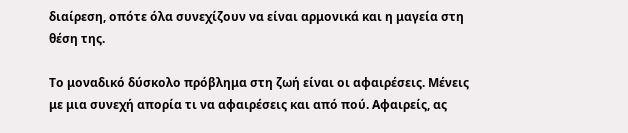διαίρεση, οπότε όλα συνεχίζουν να είναι αρμονικά και η μαγεία στη θέση της.

Το μοναδικό δύσκολο πρόβλημα στη ζωή είναι οι αφαιρέσεις. Μένεις με μια συνεχή απορία τι να αφαιρέσεις και από πού. Αφαιρείς, ας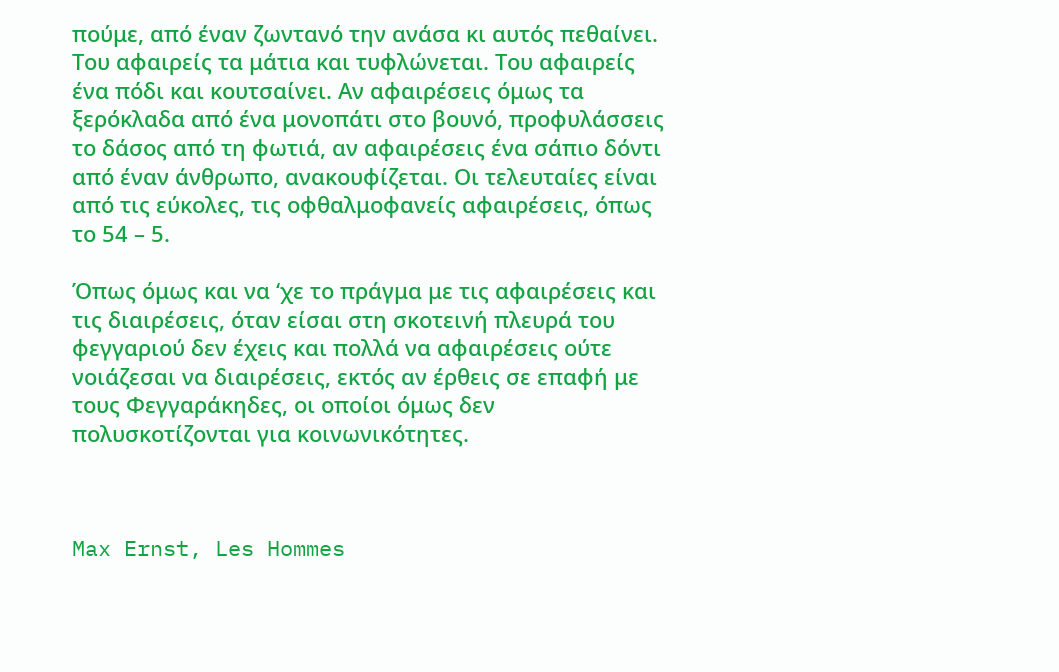πούμε, από έναν ζωντανό την ανάσα κι αυτός πεθαίνει. Του αφαιρείς τα μάτια και τυφλώνεται. Του αφαιρείς ένα πόδι και κουτσαίνει. Αν αφαιρέσεις όμως τα ξερόκλαδα από ένα μονοπάτι στο βουνό, προφυλάσσεις το δάσος από τη φωτιά, αν αφαιρέσεις ένα σάπιο δόντι από έναν άνθρωπο, ανακουφίζεται. Οι τελευταίες είναι από τις εύκολες, τις οφθαλμοφανείς αφαιρέσεις, όπως το 54 – 5.

Όπως όμως και να ‘χε το πράγμα με τις αφαιρέσεις και τις διαιρέσεις, όταν είσαι στη σκοτεινή πλευρά του φεγγαριού δεν έχεις και πολλά να αφαιρέσεις ούτε νοιάζεσαι να διαιρέσεις, εκτός αν έρθεις σε επαφή με τους Φεγγαράκηδες, οι οποίοι όμως δεν πολυσκοτίζονται για κοινωνικότητες.



Max Ernst, Les Hommes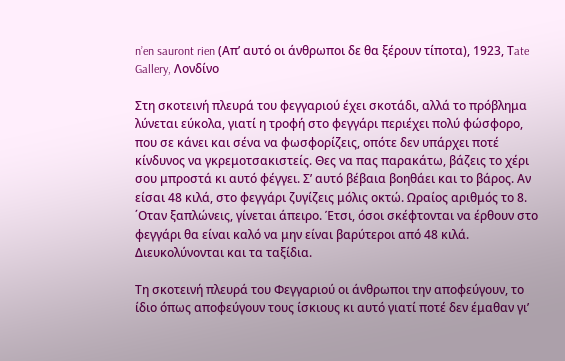n’en sauront rien (Απ’ αυτό οι άνθρωποι δε θα ξέρουν τίποτα), 1923, Τate Gallery, Λονδίνο

Στη σκοτεινή πλευρά του φεγγαριού έχει σκοτάδι, αλλά το πρόβλημα λύνεται εύκολα, γιατί η τροφή στο φεγγάρι περιέχει πολύ φώσφορο, που σε κάνει και σένα να φωσφορίζεις, οπότε δεν υπάρχει ποτέ κίνδυνος να γκρεμοτσακιστείς. Θες να πας παρακάτω, βάζεις το χέρι σου μπροστά κι αυτό φέγγει. Σ’ αυτό βέβαια βοηθάει και το βάρος. Αν είσαι 48 κιλά, στο φεγγάρι ζυγίζεις μόλις οκτώ. Ωραίος αριθμός το 8. ΄Οταν ξαπλώνεις, γίνεται άπειρο. Έτσι, όσοι σκέφτονται να έρθουν στο φεγγάρι θα είναι καλό να μην είναι βαρύτεροι από 48 κιλά. Διευκολύνονται και τα ταξίδια.

Τη σκοτεινή πλευρά του Φεγγαριού οι άνθρωποι την αποφεύγουν, το ίδιο όπως αποφεύγουν τους ίσκιους κι αυτό γιατί ποτέ δεν έμαθαν γι’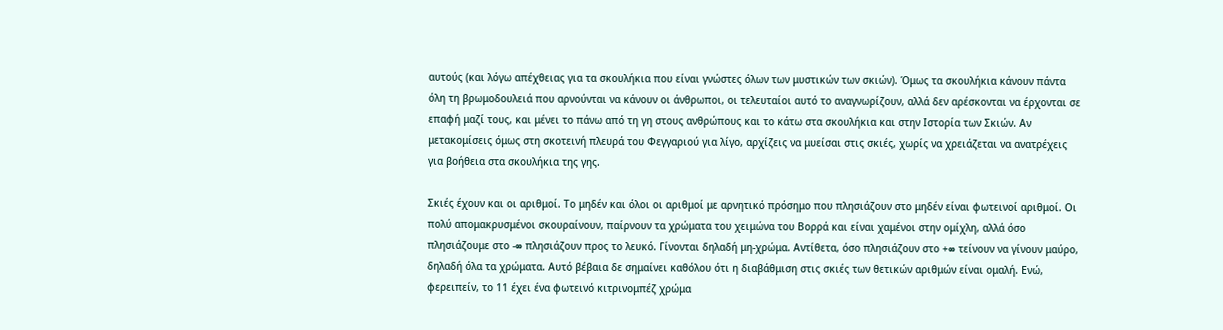αυτούς (και λόγω απέχθειας για τα σκουλήκια που είναι γνώστες όλων των μυστικών των σκιών). Όμως τα σκουλήκια κάνουν πάντα όλη τη βρωμοδουλειά που αρνούνται να κάνουν οι άνθρωποι, οι τελευταίοι αυτό το αναγνωρίζουν, αλλά δεν αρέσκονται να έρχονται σε επαφή μαζί τους, και μένει το πάνω από τη γη στους ανθρώπους και το κάτω στα σκουλήκια και στην Ιστορία των Σκιών. Αν μετακομίσεις όμως στη σκοτεινή πλευρά του Φεγγαριού για λίγο, αρχίζεις να μυείσαι στις σκιές, χωρίς να χρειάζεται να ανατρέχεις για βοήθεια στα σκουλήκια της γης.

Σκιές έχουν και οι αριθμοί. Το μηδέν και όλοι οι αριθμοί με αρνητικό πρόσημο που πλησιάζουν στο μηδέν είναι φωτεινοί αριθμοί. Οι πολύ απομακρυσμένοι σκουραίνουν, παίρνουν τα χρώματα του χειμώνα του Βορρά και είναι χαμένοι στην ομίχλη, αλλά όσο πλησιάζουμε στο -∞ πλησιάζουν προς το λευκό. Γίνονται δηλαδή μη-χρώμα. Αντίθετα, όσο πλησιάζουν στο +∞ τείνουν να γίνουν μαύρο, δηλαδή όλα τα χρώματα. Αυτό βέβαια δε σημαίνει καθόλου ότι η διαβάθμιση στις σκιές των θετικών αριθμών είναι ομαλή. Ενώ, φερειπείν, το 11 έχει ένα φωτεινό κιτρινομπέζ χρώμα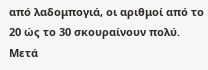από λαδομπογιά, οι αριθμοί από το 20 ώς το 30 σκουραίνουν πολύ. Μετά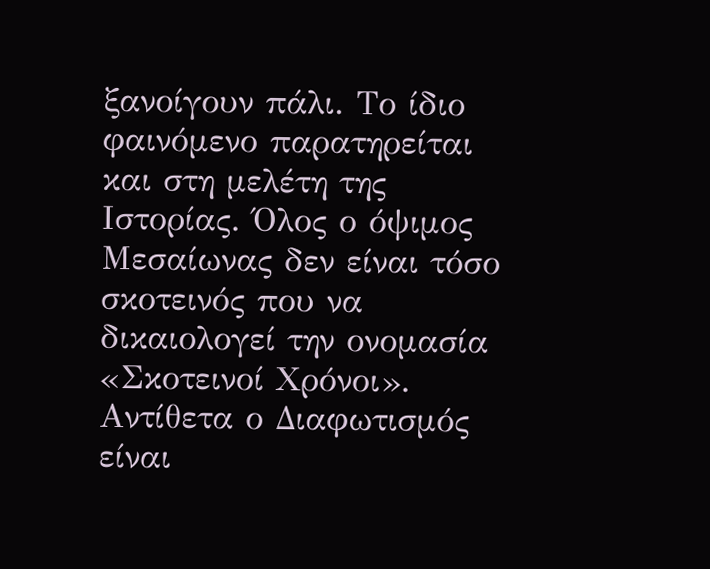ξανοίγουν πάλι. Το ίδιο φαινόμενο παρατηρείται και στη μελέτη της Ιστορίας. Όλος ο όψιμος Μεσαίωνας δεν είναι τόσο σκοτεινός που να δικαιολογεί την ονομασία «Σκοτεινοί Χρόνοι». Αντίθετα ο Διαφωτισμός είναι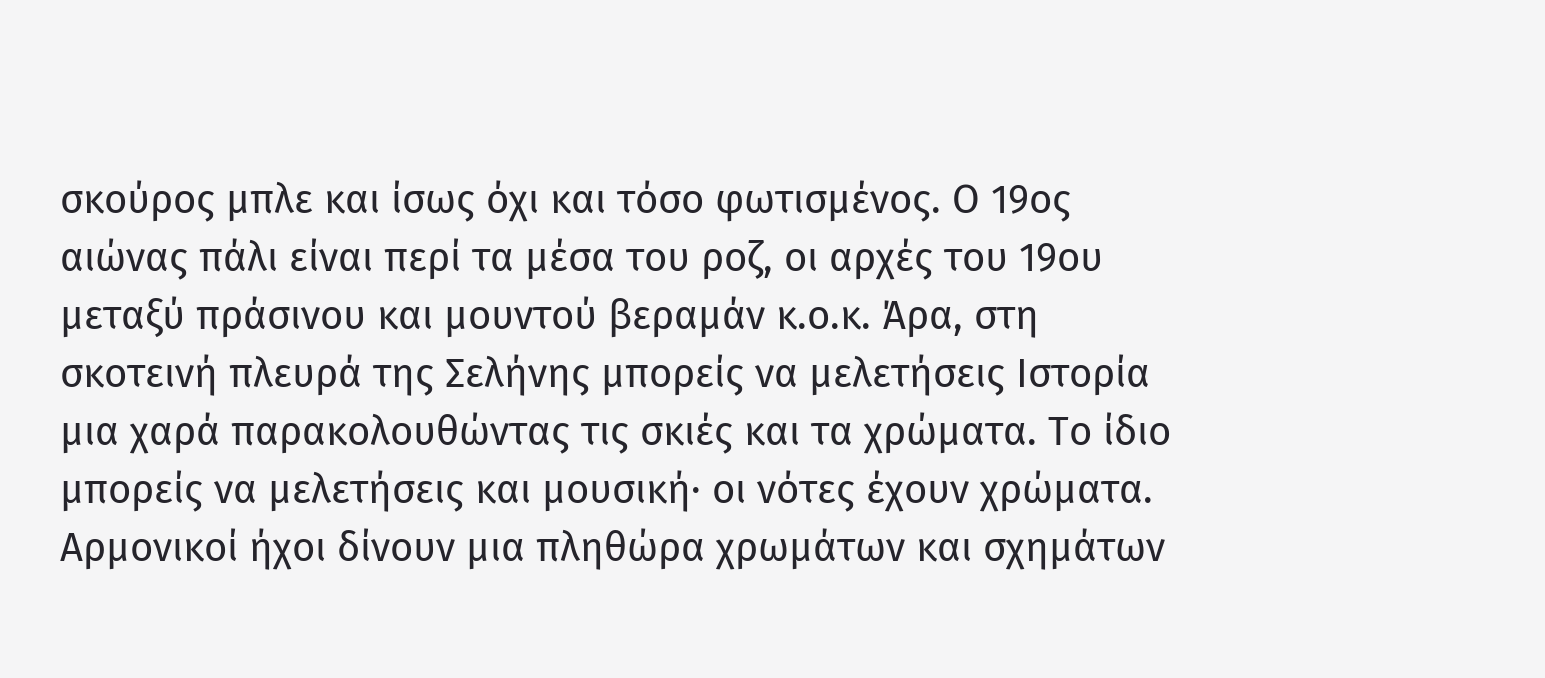σκούρος μπλε και ίσως όχι και τόσο φωτισμένος. Ο 19ος αιώνας πάλι είναι περί τα μέσα του ροζ, οι αρχές του 19ου μεταξύ πράσινου και μουντού βεραμάν κ.ο.κ. Άρα, στη σκοτεινή πλευρά της Σελήνης μπορείς να μελετήσεις Ιστορία μια χαρά παρακολουθώντας τις σκιές και τα χρώματα. Το ίδιο μπορείς να μελετήσεις και μουσική∙ οι νότες έχουν χρώματα. Αρμονικοί ήχοι δίνουν μια πληθώρα χρωμάτων και σχημάτων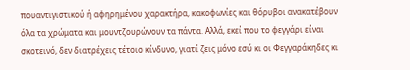πουαντιγιστικού ή αφηρημένου χαρακτήρα, κακοφωνίες και θόρυβοι ανακατέβουν όλα τα χρώματα και μουντζουρώνουν τα πάντα. Αλλά, εκεί που το φεγγάρι είναι σκοτεινό, δεν διατρέχεις τέτοιο κίνδυνο, γιατί ζεις μόνο εσύ κι οι Φεγγαράκηδες κι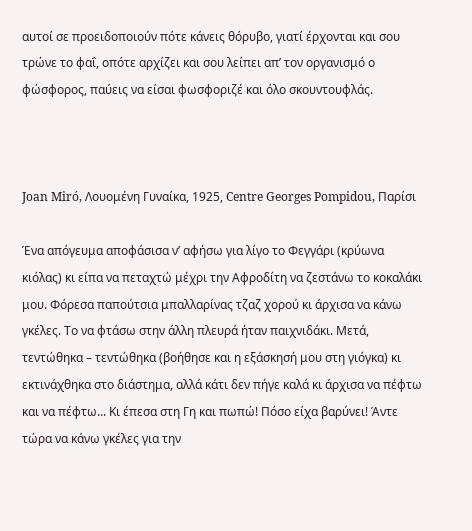αυτοί σε προειδοποιούν πότε κάνεις θόρυβο, γιατί έρχονται και σου τρώνε το φαΐ, οπότε αρχίζει και σου λείπει απ’ τον οργανισμό ο φώσφορος, παύεις να είσαι φωσφοριζέ και όλο σκουντουφλάς.



Joan Miró, Λουομένη Γυναίκα, 1925, Centre Georges Pompidou, Παρίσι

Ένα απόγευμα αποφάσισα ν’ αφήσω για λίγο το Φεγγάρι (κρύωνα κιόλας) κι είπα να πεταχτώ μέχρι την Αφροδίτη να ζεστάνω το κοκαλάκι μου. Φόρεσα παπούτσια μπαλλαρίνας τζαζ χορού κι άρχισα να κάνω γκέλες. Το να φτάσω στην άλλη πλευρά ήταν παιχνιδάκι. Μετά, τεντώθηκα – τεντώθηκα (βοήθησε και η εξάσκησή μου στη γιόγκα) κι εκτινάχθηκα στο διάστημα, αλλά κάτι δεν πήγε καλά κι άρχισα να πέφτω και να πέφτω... Κι έπεσα στη Γη και πωπώ! Πόσο είχα βαρύνει! Άντε τώρα να κάνω γκέλες για την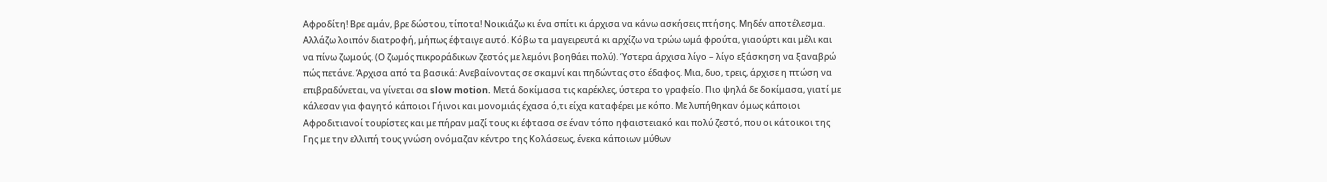Αφροδίτη! Βρε αμάν, βρε δώστου, τίποτα! Νοικιάζω κι ένα σπίτι κι άρχισα να κάνω ασκήσεις πτήσης. Μηδέν αποτέλεσμα. Αλλάζω λοιπόν διατροφή, μήπως έφταιγε αυτό. Κόβω τα μαγειρευτά κι αρχίζω να τρώω ωμά φρούτα, γιαούρτι και μέλι και να πίνω ζωμούς. (Ο ζωμός πικροράδικων ζεστός με λεμόνι βοηθάει πολύ). Ύστερα άρχισα λίγο – λίγο εξάσκηση να ξαναβρώ πώς πετάνε. Άρχισα από τα βασικά: Ανεβαίνοντας σε σκαμνί και πηδώντας στο έδαφος. Μια, δυο, τρεις, άρχισε η πτώση να επιβραδύνεται, να γίνεται σα slow motion. Μετά δοκίμασα τις καρέκλες, ύστερα το γραφείο. Πιο ψηλά δε δοκίμασα, γιατί με κάλεσαν για φαγητό κάποιοι Γήινοι και μονομιάς έχασα ό,τι είχα καταφέρει με κόπο. Με λυπήθηκαν όμως κάποιοι Αφροδιτιανοί τουρίστες και με πήραν μαζί τους κι έφτασα σε έναν τόπο ηφαιστειακό και πολύ ζεστό, που οι κάτοικοι της Γης με την ελλιπή τους γνώση ονόμαζαν κέντρο της Κολάσεως, ένεκα κάποιων μύθων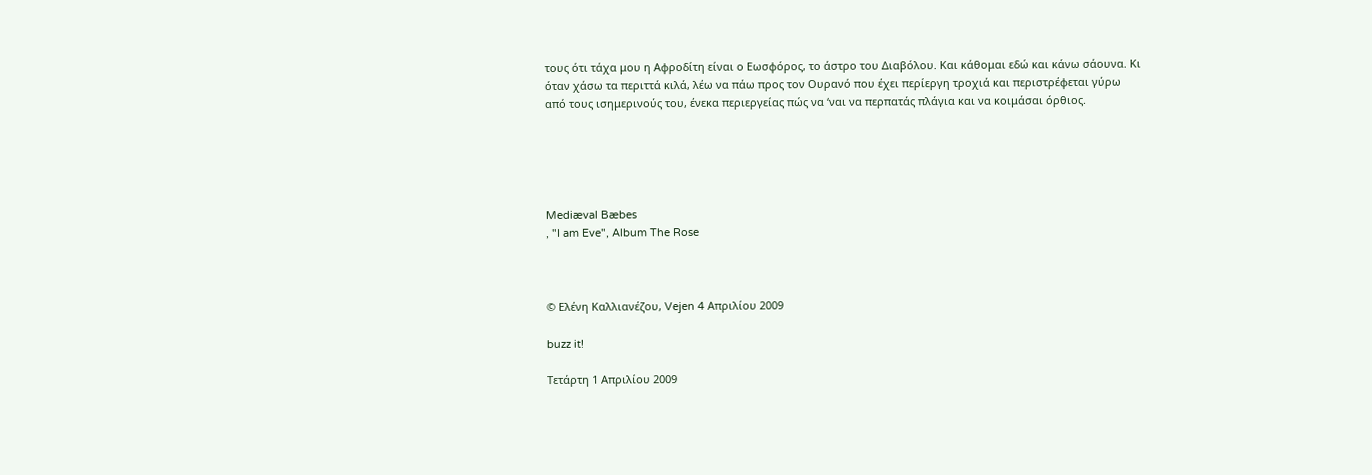τους ότι τάχα μου η Αφροδίτη είναι ο Εωσφόρος, το άστρο του Διαβόλου. Και κάθομαι εδώ και κάνω σάουνα. Κι όταν χάσω τα περιττά κιλά, λέω να πάω προς τον Ουρανό που έχει περίεργη τροχιά και περιστρέφεται γύρω από τους ισημερινούς του, ένεκα περιεργείας πώς να ‘ναι να περπατάς πλάγια και να κοιμάσαι όρθιος.





Mediæval Bæbes
, "I am Eve", Album The Rose



© Ελένη Καλλιανέζου, Vejen 4 Απριλίου 2009

buzz it!

Τετάρτη 1 Απριλίου 2009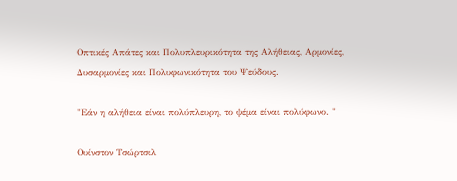Οπτικές Απάτες και Πολυπλευρικότητα της Αλήθειας, Αρμονίες, Δυσαρμονίες και Πολυφωνικότητα του Ψεύδους.

"Εάν η αλήθεια είναι πολύπλευρη, το ψέμα είναι πολύφωνο. "

Ουίνστον Τσώρτσιλ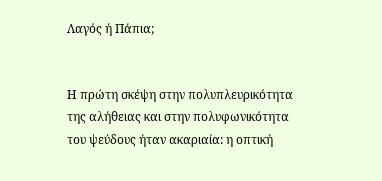Λαγός ή Πάπια;


Η πρώτη σκέψη στην πολυπλευρικότητα της αλήθειας και στην πολυφωνικότητα του ψεύδους ήταν ακαριαία: η οπτική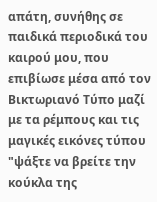απάτη, συνήθης σε παιδικά περιοδικά του καιρού μου, που επιβίωσε μέσα από τον Βικτωριανό Τύπο μαζί με τα ρέμπους και τις μαγικές εικόνες τύπου "ψάξτε να βρείτε την κούκλα της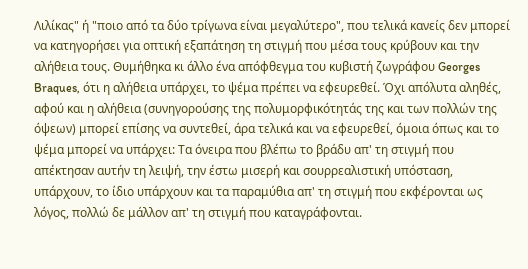Λιλίκας" ή "ποιο από τα δύο τρίγωνα είναι μεγαλύτερο", που τελικά κανείς δεν μπορεί να κατηγορήσει για οπτική εξαπάτηση τη στιγμή που μέσα τους κρύβουν και την αλήθεια τους. Θυμήθηκα κι άλλο ένα απόφθεγμα του κυβιστή ζωγράφου Georges Braques, ότι η αλήθεια υπάρχει, το ψέμα πρέπει να εφευρεθεί. Όχι απόλυτα αληθές, αφού και η αλήθεια (συνηγορούσης της πολυμορφικότητάς της και των πολλών της όψεων) μπορεί επίσης να συντεθεί, άρα τελικά και να εφευρεθεί, όμοια όπως και το ψέμα μπορεί να υπάρχει: Τα όνειρα που βλέπω το βράδυ απ' τη στιγμή που απέκτησαν αυτήν τη λειψή, την έστω μισερή και σουρρεαλιστική υπόσταση, υπάρχουν, το ίδιο υπάρχουν και τα παραμύθια απ' τη στιγμή που εκφέρονται ως λόγος, πολλώ δε μάλλον απ' τη στιγμή που καταγράφονται.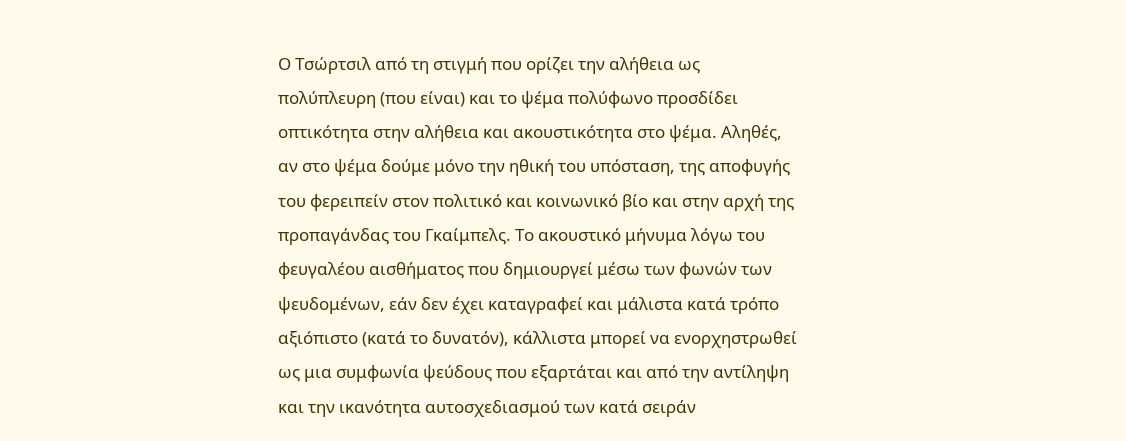Ο Τσώρτσιλ από τη στιγμή που ορίζει την αλήθεια ως πολύπλευρη (που είναι) και το ψέμα πολύφωνο προσδίδει οπτικότητα στην αλήθεια και ακουστικότητα στο ψέμα. Αληθές, αν στο ψέμα δούμε μόνο την ηθική του υπόσταση, της αποφυγής του φερειπείν στον πολιτικό και κοινωνικό βίο και στην αρχή της προπαγάνδας του Γκαίμπελς. Το ακουστικό μήνυμα λόγω του φευγαλέου αισθήματος που δημιουργεί μέσω των φωνών των ψευδομένων, εάν δεν έχει καταγραφεί και μάλιστα κατά τρόπο αξιόπιστο (κατά το δυνατόν), κάλλιστα μπορεί να ενορχηστρωθεί ως μια συμφωνία ψεύδους που εξαρτάται και από την αντίληψη και την ικανότητα αυτοσχεδιασμού των κατά σειράν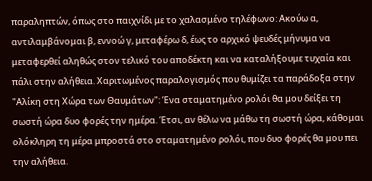παραληπτών, όπως στο παιχνίδι με το χαλασμένο τηλέφωνο: Ακούω α, αντιλαμβάνομαι β, εννοώ γ, μεταφέρω δ, έως το αρχικό ψευδές μήνυμα να μεταφερθεί αληθώς στον τελικό του αποδέκτη και να καταλήξουμε τυχαία και πάλι στην αλήθεια. Χαριτωμένος παραλογισμός που θυμίζει τα παράδοξα στην "Αλίκη στη Χώρα των Θαυμάτων": Ένα σταματημένο ρολόι θα μου δείξει τη σωστή ώρα δυο φορές την ημέρα. Έτσι, αν θέλω να μάθω τη σωστή ώρα, κάθομαι ολόκληρη τη μέρα μπροστά στο σταματημένο ρολόι, που δυο φορές θα μου πει την αλήθεια.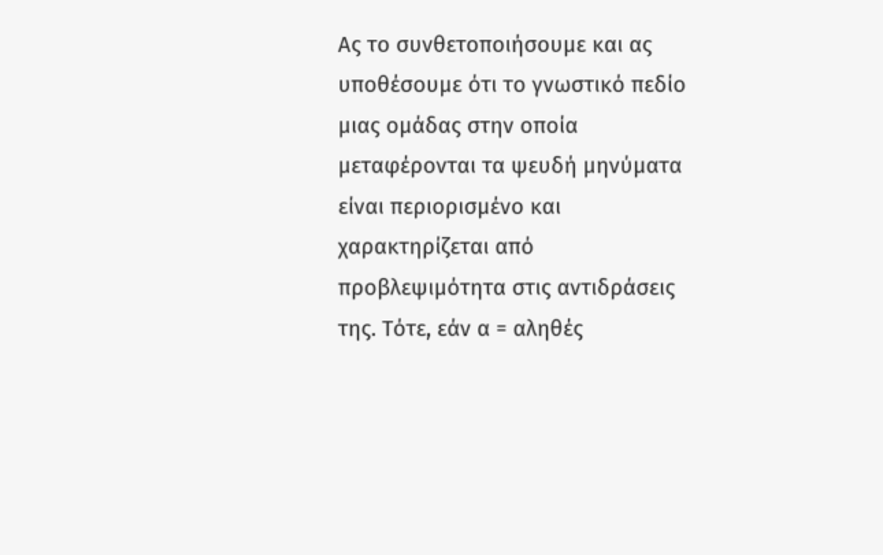Ας το συνθετοποιήσουμε και ας υποθέσουμε ότι το γνωστικό πεδίο μιας ομάδας στην οποία μεταφέρονται τα ψευδή μηνύματα είναι περιορισμένο και χαρακτηρίζεται από προβλεψιμότητα στις αντιδράσεις της. Τότε, εάν α = αληθές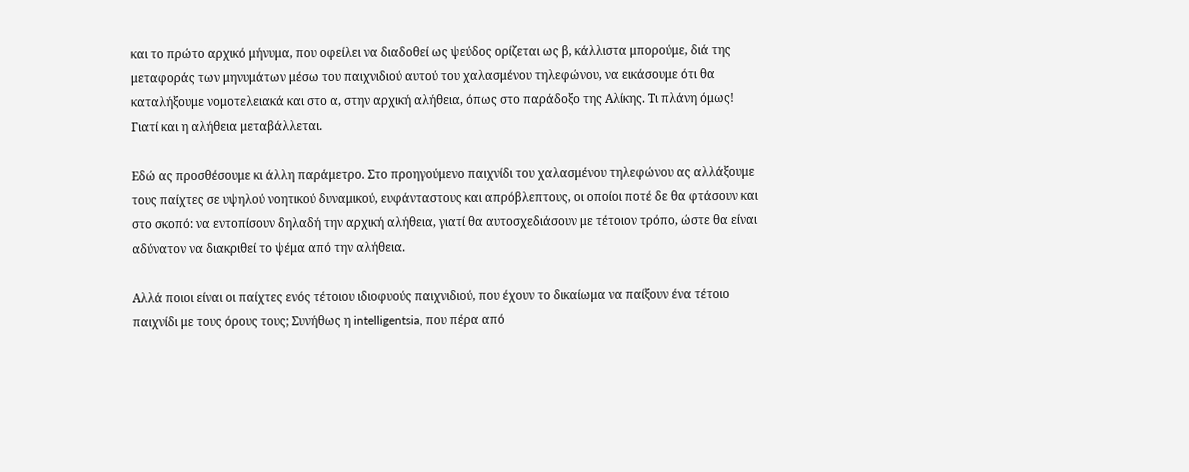και το πρώτο αρχικό μήνυμα, που οφείλει να διαδοθεί ως ψεύδος ορίζεται ως β, κάλλιστα μπορούμε, διά της μεταφοράς των μηνυμάτων μέσω του παιχνιδιού αυτού του χαλασμένου τηλεφώνου, να εικάσουμε ότι θα καταλήξουμε νομοτελειακά και στο α, στην αρχική αλήθεια, όπως στο παράδοξο της Αλίκης. Τι πλάνη όμως! Γιατί και η αλήθεια μεταβάλλεται.

Εδώ ας προσθέσουμε κι άλλη παράμετρο. Στο προηγούμενο παιχνίδι του χαλασμένου τηλεφώνου ας αλλάξουμε τους παίχτες σε υψηλού νοητικού δυναμικού, ευφάνταστους και απρόβλεπτους, οι οποίοι ποτέ δε θα φτάσουν και στο σκοπό: να εντοπίσουν δηλαδή την αρχική αλήθεια, γιατί θα αυτοσχεδιάσουν με τέτοιον τρόπο, ώστε θα είναι αδύνατον να διακριθεί το ψέμα από την αλήθεια.

Αλλά ποιοι είναι οι παίχτες ενός τέτοιου ιδιοφυούς παιχνιδιού, που έχουν το δικαίωμα να παίξουν ένα τέτοιο παιχνίδι με τους όρους τους; Συνήθως η intelligentsia, που πέρα από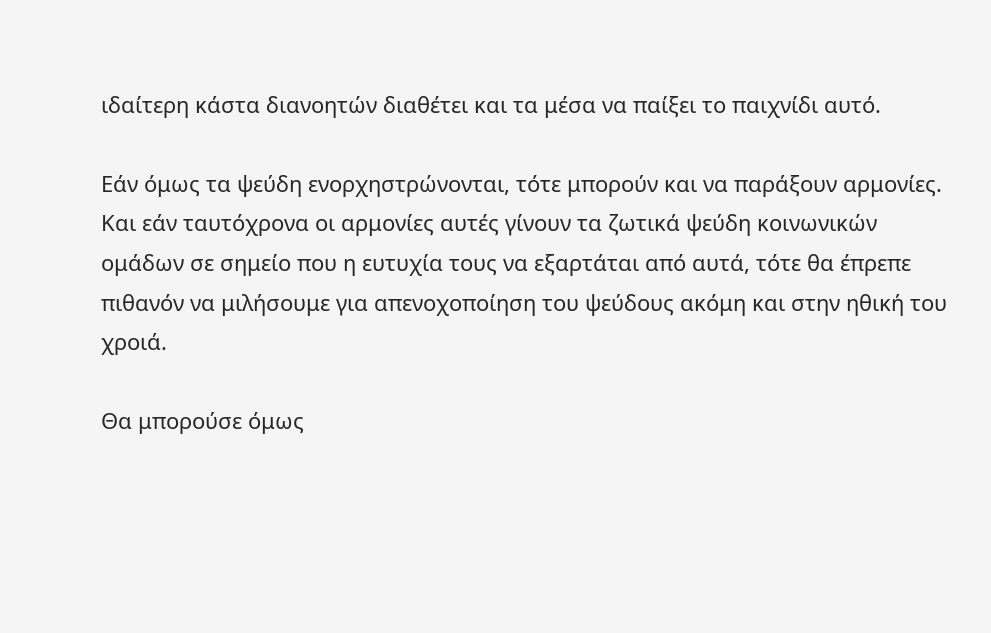ιδαίτερη κάστα διανοητών διαθέτει και τα μέσα να παίξει το παιχνίδι αυτό.

Εάν όμως τα ψεύδη ενορχηστρώνονται, τότε μπορούν και να παράξουν αρμονίες. Και εάν ταυτόχρονα οι αρμονίες αυτές γίνουν τα ζωτικά ψεύδη κοινωνικών ομάδων σε σημείο που η ευτυχία τους να εξαρτάται από αυτά, τότε θα έπρεπε πιθανόν να μιλήσουμε για απενοχοποίηση του ψεύδους ακόμη και στην ηθική του χροιά.

Θα μπορούσε όμως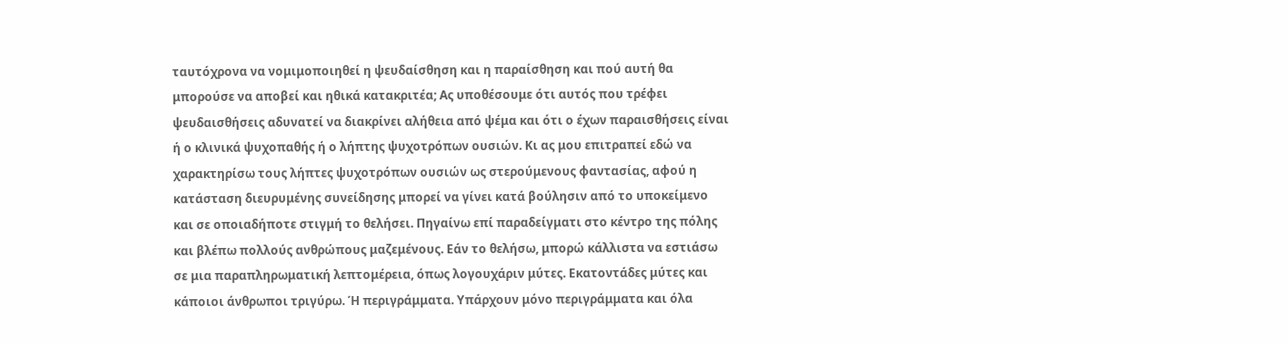ταυτόχρονα να νομιμοποιηθεί η ψευδαίσθηση και η παραίσθηση και πού αυτή θα μπορούσε να αποβεί και ηθικά κατακριτέα; Ας υποθέσουμε ότι αυτός που τρέφει ψευδαισθήσεις αδυνατεί να διακρίνει αλήθεια από ψέμα και ότι ο έχων παραισθήσεις είναι ή ο κλινικά ψυχοπαθής ή ο λήπτης ψυχοτρόπων ουσιών. Κι ας μου επιτραπεί εδώ να χαρακτηρίσω τους λήπτες ψυχοτρόπων ουσιών ως στερούμενους φαντασίας, αφού η κατάσταση διευρυμένης συνείδησης μπορεί να γίνει κατά βούλησιν από το υποκείμενο και σε οποιαδήποτε στιγμή το θελήσει. Πηγαίνω επί παραδείγματι στο κέντρο της πόλης και βλέπω πολλούς ανθρώπους μαζεμένους. Εάν το θελήσω, μπορώ κάλλιστα να εστιάσω σε μια παραπληρωματική λεπτομέρεια, όπως λογουχάριν μύτες. Εκατοντάδες μύτες και κάποιοι άνθρωποι τριγύρω. Ή περιγράμματα. Υπάρχουν μόνο περιγράμματα και όλα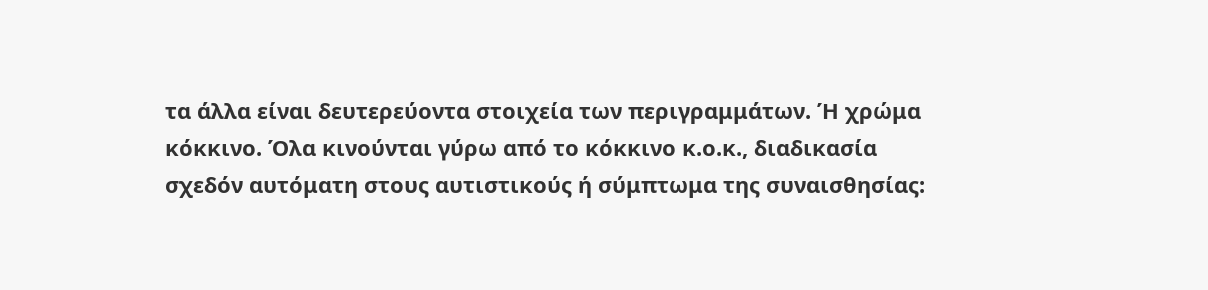τα άλλα είναι δευτερεύοντα στοιχεία των περιγραμμάτων. Ή χρώμα κόκκινο. Όλα κινούνται γύρω από το κόκκινο κ.ο.κ., διαδικασία σχεδόν αυτόματη στους αυτιστικούς ή σύμπτωμα της συναισθησίας: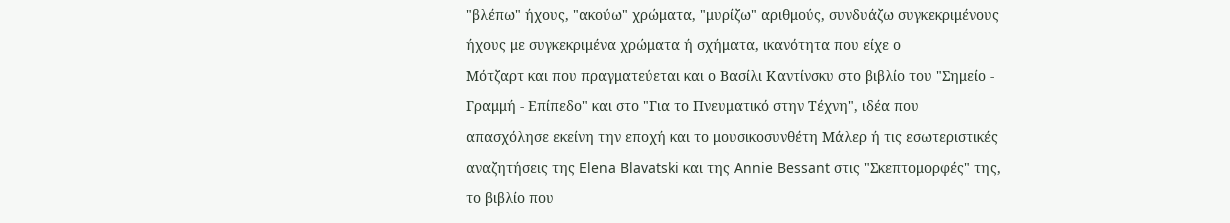"βλέπω" ήχους, "ακούω" χρώματα, "μυρίζω" αριθμούς, συνδυάζω συγκεκριμένους ήχους με συγκεκριμένα χρώματα ή σχήματα, ικανότητα που είχε ο
Μότζαρτ και που πραγματεύεται και ο Βασίλι Καντίνσκυ στο βιβλίο του "Σημείο - Γραμμή - Επίπεδο" και στο "Για το Πνευματικό στην Τέχνη", ιδέα που απασχόλησε εκείνη την εποχή και το μουσικοσυνθέτη Μάλερ ή τις εσωτεριστικές αναζητήσεις της Elena Blavatski και της Annie Bessant στις "Σκεπτομορφές" της, το βιβλίο που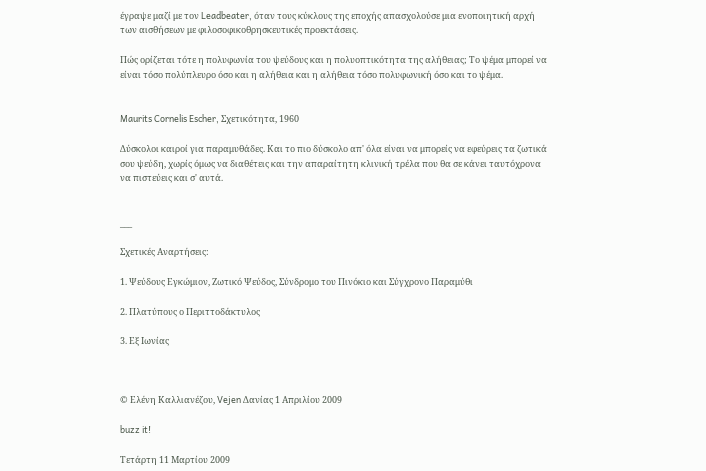έγραψε μαζί με τον Leadbeater, όταν τους κύκλους της εποχής απασχολούσε μια ενοποιητική αρχή των αισθήσεων με φιλοσοφικοθρησκευτικές προεκτάσεις.

Πώς ορίζεται τότε η πολυφωνία του ψεύδους και η πολυοπτικότητα της αλήθειας; Το ψέμα μπορεί να είναι τόσο πολύπλευρο όσο και η αλήθεια και η αλήθεια τόσο πολυφωνική όσο και το ψέμα.


Maurits Cornelis Escher, Σχετικότητα, 1960

Δύσκολοι καιροί για παραμυθάδες. Και το πιο δύσκολο απ' όλα είναι να μπορείς να εφεύρεις τα ζωτικά σου ψεύδη, χωρίς όμως να διαθέτεις και την απαραίτητη κλινική τρέλα που θα σε κάνει ταυτόχρονα να πιστεύεις και σ' αυτά.


___

Σχετικές Αναρτήσεις:

1. Ψεύδους Εγκώμιον, Ζωτικό Ψεύδος, Σύνδρομο του Πινόκιο και Σύγχρονο Παραμύθι

2. Πλατύπους ο Περιττοδάκτυλος

3. Εξ Ιωνίας



© Ελένη Καλλιανέζου, Vejen Δανίας 1 Απριλίου 2009

buzz it!

Τετάρτη 11 Μαρτίου 2009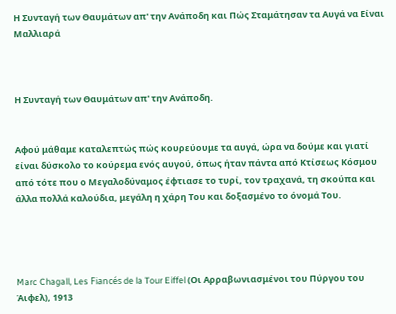Η Συνταγή των Θαυμάτων απ' την Ανάποδη και Πώς Σταμάτησαν τα Αυγά να Είναι Μαλλιαρά



Η Συνταγή των Θαυμάτων απ' την Ανάποδη.


Αφού μάθαμε καταλεπτώς πώς κουρεύουμε τα αυγά, ώρα να δούμε και γιατί είναι δύσκολο το κούρεμα ενός αυγού, όπως ήταν πάντα από Κτίσεως Κόσμου από τότε που ο Μεγαλοδύναμος έφτιασε το τυρί, τον τραχανά, τη σκούπα και άλλα πολλά καλούδια, μεγάλη η χάρη Του και δοξασμένο το όνομά Του.




Marc Chagall, Les Fiancés de la Tour Eiffel (Οι Αρραβωνιασμένοι του Πύργου του Άιφελ), 1913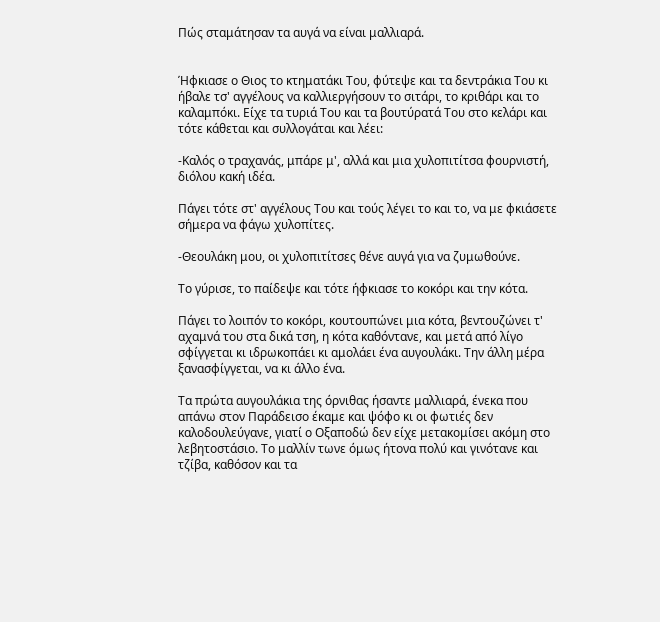Πώς σταμάτησαν τα αυγά να είναι μαλλιαρά.


Ήφκιασε ο Θιος το κτηματάκι Του, φύτεψε και τα δεντράκια Του κι ήβαλε τσ' αγγέλους να καλλιεργήσουν το σιτάρι, το κριθάρι και το καλαμπόκι. Είχε τα τυριά Του και τα βουτύρατά Του στο κελάρι και τότε κάθεται και συλλογάται και λέει:

-Καλός ο τραχανάς, μπάρε μ', αλλά και μια χυλοπιτίτσα φουρνιστή, διόλου κακή ιδέα.

Πάγει τότε στ' αγγέλους Του και τούς λέγει το και το, να με φκιάσετε σήμερα να φάγω χυλοπίτες.

-Θεουλάκη μου, οι χυλοπιτίτσες θένε αυγά για να ζυμωθούνε.

Το γύρισε, το παίδεψε και τότε ήφκιασε το κοκόρι και την κότα.

Πάγει το λοιπόν το κοκόρι, κουτουπώνει μια κότα, βεντουζώνει τ' αχαμνά του στα δικά τση, η κότα καθόντανε, και μετά από λίγο σφίγγεται κι ιδρωκοπάει κι αμολάει ένα αυγουλάκι. Την άλλη μέρα ξανασφίγγεται, να κι άλλο ένα.

Τα πρώτα αυγουλάκια της όρνιθας ήσαντε μαλλιαρά, ένεκα που απάνω στον Παράδεισο έκαμε και ψόφο κι οι φωτιές δεν καλοδουλεύγανε, γιατί ο Οξαποδώ δεν είχε μετακομίσει ακόμη στο λεβητοστάσιο. Το μαλλίν τωνε όμως ήτονα πολύ και γινότανε και τζίβα, καθόσον και τα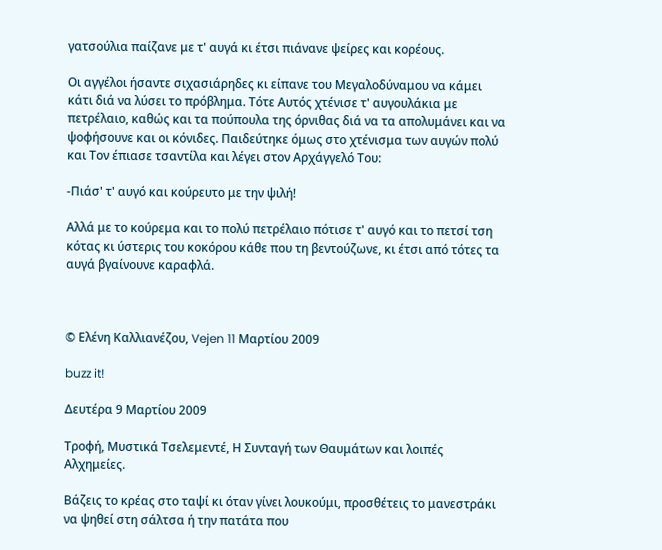γατσούλια παίζανε με τ' αυγά κι έτσι πιάνανε ψείρες και κορέους.

Οι αγγέλοι ήσαντε σιχασιάρηδες κι είπανε του Μεγαλοδύναμου να κάμει κάτι διά να λύσει το πρόβλημα. Τότε Aυτός χτένισε τ' αυγουλάκια με πετρέλαιο, καθώς και τα πούπουλα της όρνιθας διά να τα απολυμάνει και να ψοφήσουνε και οι κόνιδες. Παιδεύτηκε όμως στο χτένισμα των αυγών πολύ και Τον έπιασε τσαντίλα και λέγει στον Αρχάγγελό Του:

-Πιάσ' τ' αυγό και κούρευτο με την ψιλή!

Αλλά με το κούρεμα και το πολύ πετρέλαιο πότισε τ' αυγό και το πετσί τση κότας κι ύστερις του κοκόρου κάθε που τη βεντούζωνε, κι έτσι από τότες τα αυγά βγαίνουνε καραφλά.



© Ελένη Καλλιανέζου, Vejen 11 Mαρτίου 2009

buzz it!

Δευτέρα 9 Μαρτίου 2009

Τροφή, Μυστικά Τσελεμεντέ, Η Συνταγή των Θαυμάτων και λοιπές Αλχημείες.

Βάζεις το κρέας στο ταψί κι όταν γίνει λουκούμι, προσθέτεις το μανεστράκι να ψηθεί στη σάλτσα ή την πατάτα που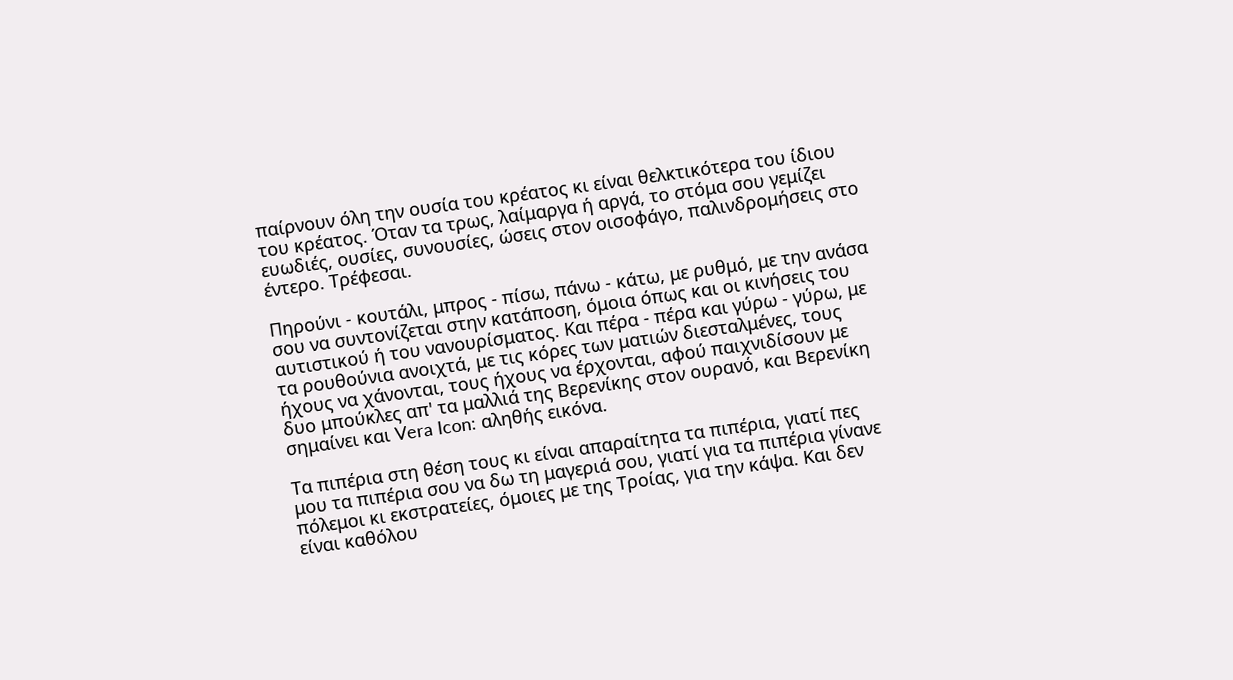παίρνουν όλη την ουσία του κρέατος κι είναι θελκτικότερα του ίδιου του κρέατος. Όταν τα τρως, λαίμαργα ή αργά, το στόμα σου γεμίζει ευωδιές, ουσίες, συνουσίες, ώσεις στον οισοφάγο, παλινδρομήσεις στο έντερο. Τρέφεσαι.

Πηρούνι - κουτάλι, μπρος - πίσω, πάνω - κάτω, με ρυθμό, με την ανάσα σου να συντονίζεται στην κατάποση, όμοια όπως και οι κινήσεις του αυτιστικού ή του νανουρίσματος. Και πέρα - πέρα και γύρω - γύρω, με τα ρουθούνια ανοιχτά, με τις κόρες των ματιών διεσταλμένες, τους ήχους να χάνονται, τους ήχους να έρχονται, αφού παιχνιδίσουν με δυο μπούκλες απ' τα μαλλιά της Βερενίκης στον ουρανό, και Βερενίκη σημαίνει και Vera Icon: αληθής εικόνα.

Τα πιπέρια στη θέση τους κι είναι απαραίτητα τα πιπέρια, γιατί πες μου τα πιπέρια σου να δω τη μαγεριά σου, γιατί για τα πιπέρια γίνανε πόλεμοι κι εκστρατείες, όμοιες με της Τροίας, για την κάψα. Και δεν είναι καθόλου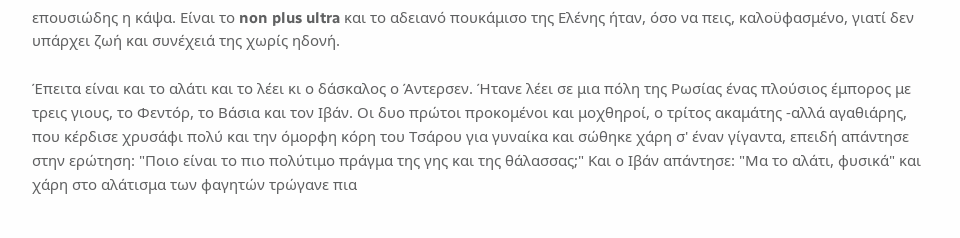επουσιώδης η κάψα. Είναι το non plus ultra και το αδειανό πουκάμισο της Ελένης ήταν, όσο να πεις, καλοϋφασμένο, γιατί δεν υπάρχει ζωή και συνέχειά της χωρίς ηδονή.

Έπειτα είναι και το αλάτι και το λέει κι ο δάσκαλος ο Άντερσεν. Ήτανε λέει σε μια πόλη της Ρωσίας ένας πλούσιος έμπορος με τρεις γιους, το Φεντόρ, το Βάσια και τον Ιβάν. Οι δυο πρώτοι προκομένοι και μοχθηροί, ο τρίτος ακαμάτης -αλλά αγαθιάρης, που κέρδισε χρυσάφι πολύ και την όμορφη κόρη του Τσάρου για γυναίκα και σώθηκε χάρη σ' έναν γίγαντα, επειδή απάντησε στην ερώτηση: "Ποιο είναι το πιο πολύτιμο πράγμα της γης και της θάλασσας;" Και ο Ιβάν απάντησε: "Μα το αλάτι, φυσικά" και χάρη στο αλάτισμα των φαγητών τρώγανε πια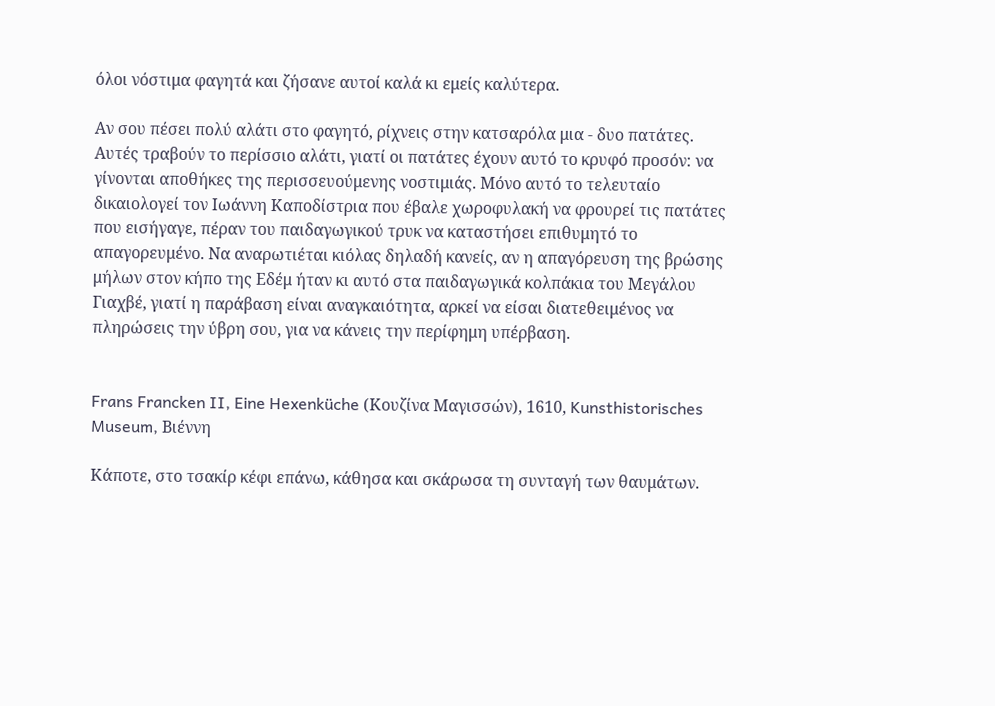όλοι νόστιμα φαγητά και ζήσανε αυτοί καλά κι εμείς καλύτερα.

Αν σου πέσει πολύ αλάτι στο φαγητό, ρίχνεις στην κατσαρόλα μια - δυο πατάτες. Αυτές τραβούν το περίσσιο αλάτι, γιατί οι πατάτες έχουν αυτό το κρυφό προσόν: να γίνονται αποθήκες της περισσευούμενης νοστιμιάς. Μόνο αυτό το τελευταίο δικαιολογεί τον Ιωάννη Καποδίστρια που έβαλε χωροφυλακή να φρουρεί τις πατάτες που εισήγαγε, πέραν του παιδαγωγικού τρυκ να καταστήσει επιθυμητό το απαγορευμένο. Να αναρωτιέται κιόλας δηλαδή κανείς, αν η απαγόρευση της βρώσης μήλων στον κήπο της Εδέμ ήταν κι αυτό στα παιδαγωγικά κολπάκια του Μεγάλου Γιαχβέ, γιατί η παράβαση είναι αναγκαιότητα, αρκεί να είσαι διατεθειμένος να πληρώσεις την ύβρη σου, για να κάνεις την περίφημη υπέρβαση.


Frans Francken II, Eine Hexenküche (Κουζίνα Μαγισσών), 1610, Kunsthistorisches Museum, Βιέννη

Κάποτε, στο τσακίρ κέφι επάνω, κάθησα και σκάρωσα τη συνταγή των θαυμάτων.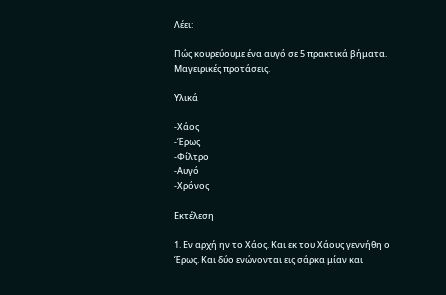Λέει:

Πώς κουρεύουμε ένα αυγό σε 5 πρακτικά βήματα. Μαγειρικές προτάσεις.

Yλικά

-Χάος
-Έρως
-Φίλτρο
-Αυγό
-Χρόνος

Εκτέλεση

1. Εν αρχή ην το Χάος. Και εκ του Χάους γεννήθη ο Έρως. Και δύο ενώνονται εις σάρκα μίαν και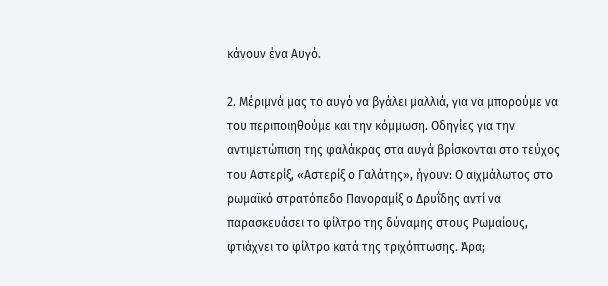κάνουν ένα Αυγό.

2. Μέριμνά μας το αυγό να βγάλει μαλλιά, για να μπορούμε να του περιποιηθούμε και την κόμμωση. Οδηγίες για την αντιμετώπιση της φαλάκρας στα αυγά βρίσκονται στο τεύχος του Αστερίξ, «Αστερίξ ο Γαλάτης», ήγουν: Ο αιχμάλωτος στο ρωμαϊκό στρατόπεδο Πανοραμίξ ο Δρυΐδης αντί να παρασκευάσει το φίλτρο της δύναμης στους Ρωμαίους, φτιάχνει το φίλτρο κατά της τριχόπτωσης. Άρα;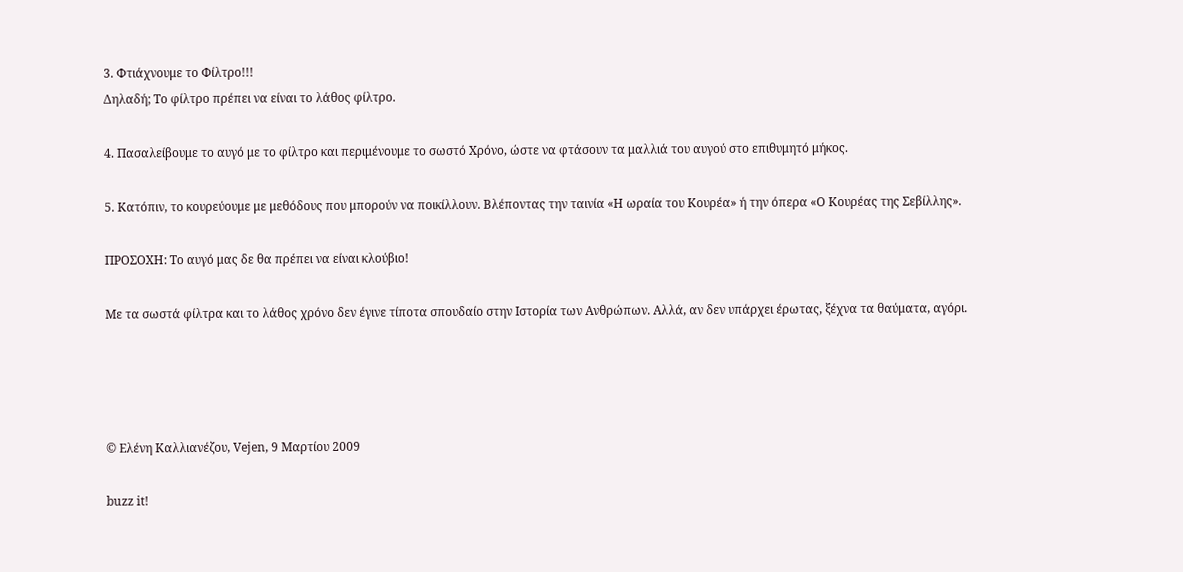3. Φτιάχνουμε το Φίλτρο!!!
Δηλαδή; Το φίλτρο πρέπει να είναι το λάθος φίλτρο.

4. Πασαλείβουμε το αυγό με το φίλτρο και περιμένουμε το σωστό Xρόνο, ώστε να φτάσουν τα μαλλιά του αυγού στο επιθυμητό μήκος.

5. Κατόπιν, το κουρεύουμε με μεθόδους που μπορούν να ποικίλλουν. Βλέποντας την ταινία «Η ωραία του Κουρέα» ή την όπερα «Ο Κουρέας της Σεβίλλης».

ΠΡΟΣΟΧΗ: Το αυγό μας δε θα πρέπει να είναι κλούβιο!

Με τα σωστά φίλτρα και το λάθος χρόνο δεν έγινε τίποτα σπουδαίο στην Ιστορία των Ανθρώπων. Αλλά, αν δεν υπάρχει έρωτας, ξέχνα τα θαύματα, αγόρι.




© Ελένη Καλλιανέζου, Vejen, 9 Mαρτίου 2009

buzz it!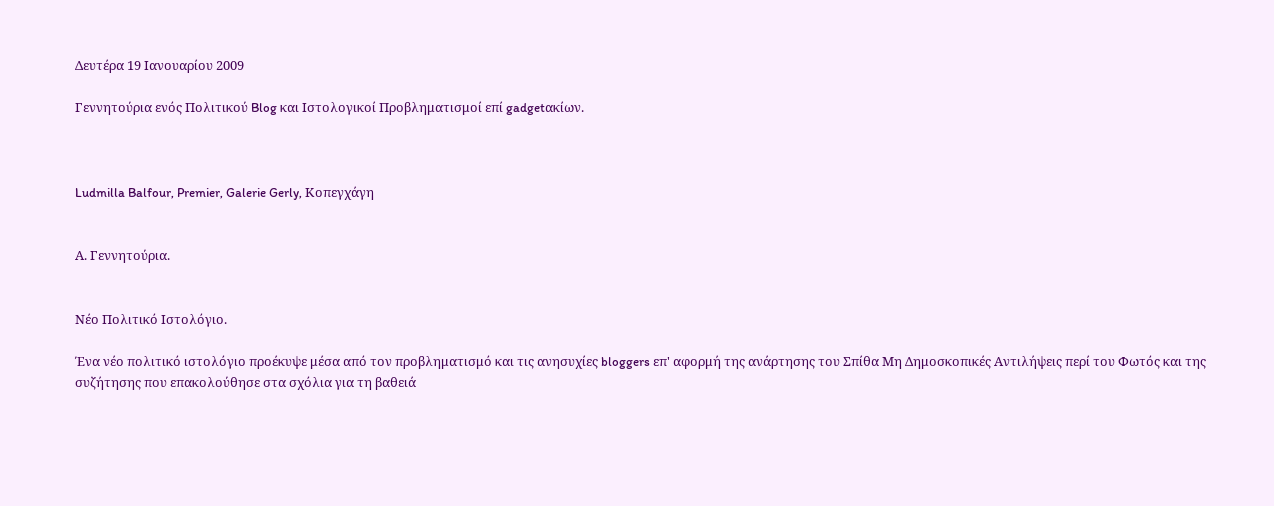Δευτέρα 19 Ιανουαρίου 2009

Γεννητούρια ενός Πολιτικού Blog και Ιστολογικοί Προβληματισμοί επί gadgetακίων.



Ludmilla Balfour, Premier, Galerie Gerly, Κοπεγχάγη


Α. Γεννητούρια.


Νέο Πολιτικό Ιστολόγιο.

Ένα νέο πολιτικό ιστολόγιο προέκυψε μέσα από τον προβληματισμό και τις ανησυχίες bloggers επ' αφορμή της ανάρτησης του Σπίθα Μη Δημοσκοπικές Αντιλήψεις περί του Φωτός και της συζήτησης που επακολούθησε στα σχόλια για τη βαθειά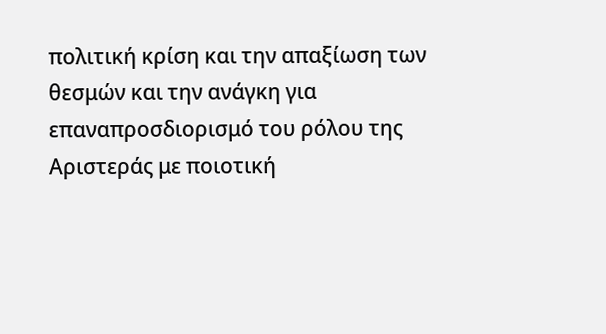πολιτική κρίση και την απαξίωση των θεσμών και την ανάγκη για επαναπροσδιορισμό του ρόλου της Αριστεράς με ποιοτική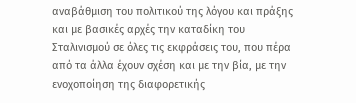αναβάθμιση του πολιτικού της λόγου και πράξης και με βασικές αρχές την καταδίκη του Σταλινισμού σε όλες τις εκφράσεις του, που πέρα από τα άλλα έχουν σχέση και με την βία, με την ενοχοποίηση της διαφορετικής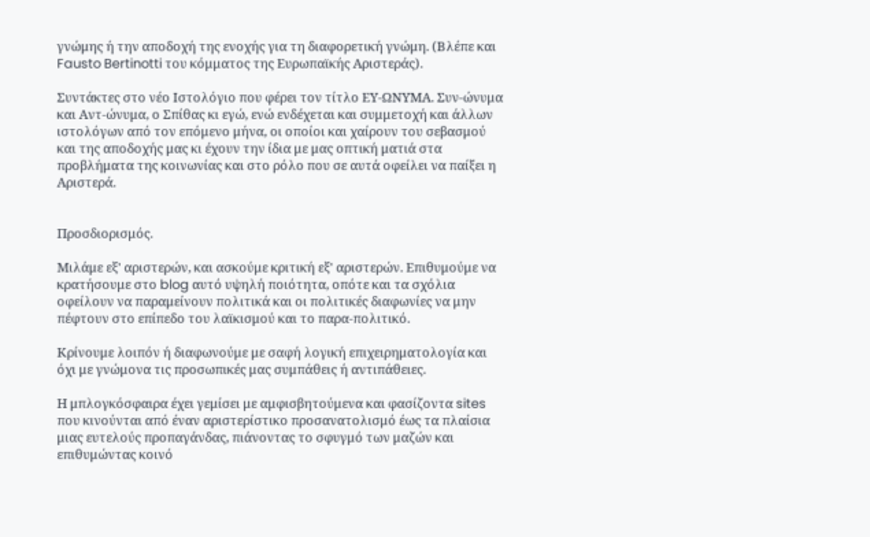γνώμης ή την αποδοχή της ενοχής για τη διαφορετική γνώμη. (Βλέπε και Fausto Bertinotti του κόμματος της Ευρωπαϊκής Αριστεράς).

Συντάκτες στο νέο Ιστολόγιο που φέρει τον τίτλο ΕΥ-ΩΝΥΜΑ. Συν-ώνυμα και Αντ-ώνυμα, ο Σπίθας κι εγώ, ενώ ενδέχεται και συμμετοχή και άλλων ιστολόγων από τον επόμενο μήνα, οι οποίοι και χαίρουν του σεβασμού και της αποδοχής μας κι έχουν την ίδια με μας οπτική ματιά στα προβλήματα της κοινωνίας και στο ρόλο που σε αυτά οφείλει να παίξει η Αριστερά.


Προσδιορισμός.

Μιλάμε εξ' αριστερών, και ασκούμε κριτική εξ' αριστερών. Επιθυμούμε να κρατήσουμε στο blog αυτό υψηλή ποιότητα, οπότε και τα σχόλια οφείλουν να παραμείνουν πολιτικά και οι πολιτικές διαφωνίες να μην πέφτουν στο επίπεδο του λαϊκισμού και το παρα-πολιτικό.

Κρίνουμε λοιπόν ή διαφωνούμε με σαφή λογική επιχειρηματολογία και όχι με γνώμονα τις προσωπικές μας συμπάθεις ή αντιπάθειες.

Η μπλογκόσφαιρα έχει γεμίσει με αμφισβητούμενα και φασίζοντα sites που κινούνται από έναν αριστερίστικο προσανατολισμό έως τα πλαίσια μιας ευτελούς προπαγάνδας, πιάνοντας το σφυγμό των μαζών και επιθυμώντας κοινό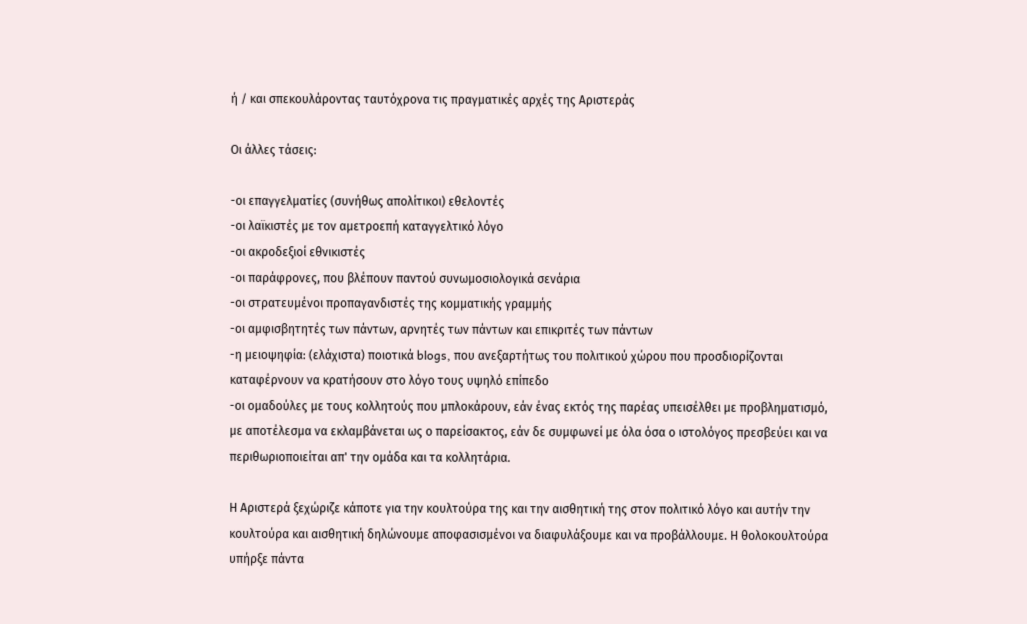ή / και σπεκουλάροντας ταυτόχρονα τις πραγματικές αρχές της Αριστεράς

Οι άλλες τάσεις:

-οι επαγγελματίες (συνήθως απολίτικοι) εθελοντές
-οι λαϊκιστές με τον αμετροεπή καταγγελτικό λόγο
-οι ακροδεξιοί εθνικιστές
-οι παράφρονες, που βλέπουν παντού συνωμοσιολογικά σενάρια
-οι στρατευμένοι προπαγανδιστές της κομματικής γραμμής
-οι αμφισβητητές των πάντων, αρνητές των πάντων και επικριτές των πάντων
-η μειοψηφία: (ελάχιστα) ποιοτικά blogs, που ανεξαρτήτως του πολιτικού χώρου που προσδιορίζονται καταφέρνουν να κρατήσουν στο λόγο τους υψηλό επίπεδο
-οι ομαδούλες με τους κολλητούς που μπλοκάρουν, εάν ένας εκτός της παρέας υπεισέλθει με προβληματισμό, με αποτέλεσμα να εκλαμβάνεται ως ο παρείσακτος, εάν δε συμφωνεί με όλα όσα ο ιστολόγος πρεσβεύει και να περιθωριοποιείται απ' την ομάδα και τα κολλητάρια.

Η Αριστερά ξεχώριζε κάποτε για την κουλτούρα της και την αισθητική της στον πολιτικό λόγο και αυτήν την κουλτούρα και αισθητική δηλώνουμε αποφασισμένοι να διαφυλάξουμε και να προβάλλουμε. Η θολοκουλτούρα υπήρξε πάντα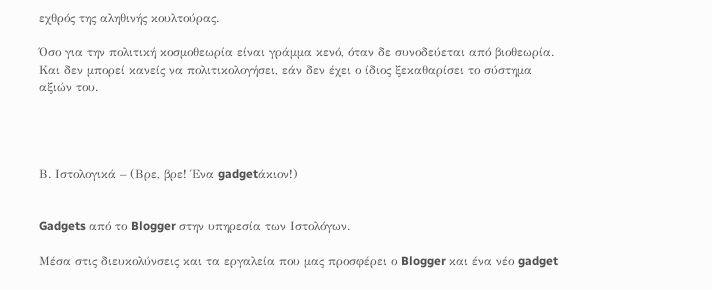εχθρός της αληθινής κουλτούρας.

Όσο για την πολιτική κοσμοθεωρία είναι γράμμα κενό, όταν δε συνοδεύεται από βιοθεωρία. Και δεν μπορεί κανείς να πολιτικολογήσει, εάν δεν έχει ο ίδιος ξεκαθαρίσει το σύστημα αξιών του.




Β. Ιστολογικά – (Βρε, βρε! Ένα gadgetάκιον!)


Gadgets από το Blogger στην υπηρεσία των Ιστολόγων.

Μέσα στις διευκολύνσεις και τα εργαλεία που μας προσφέρει ο Blogger και ένα νέο gadget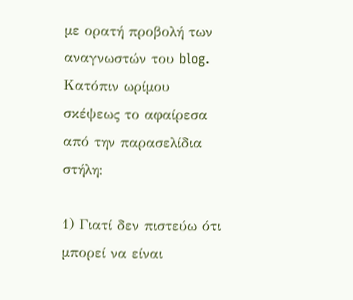με ορατή προβολή των αναγνωστών του blog. Kατόπιν ωρίμου σκέψεως το αφαίρεσα από την παρασελίδια στήλη:

1) Γιατί δεν πιστεύω ότι μπορεί να είναι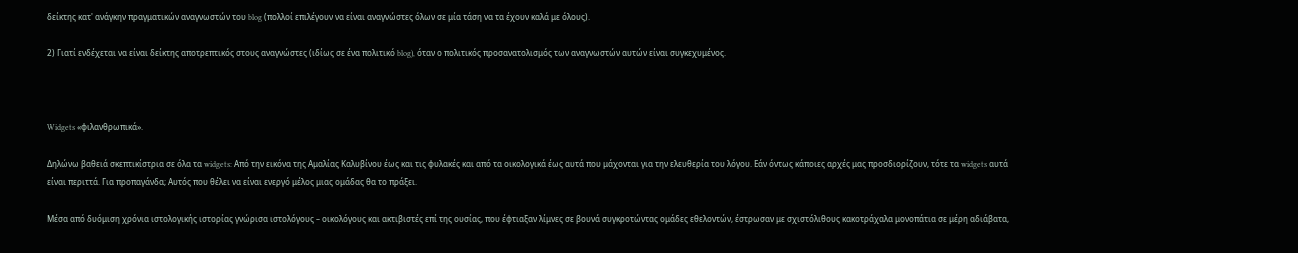δείκτης κατ' ανάγκην πραγματικών αναγνωστών του blog (πολλοί επιλέγουν να είναι αναγνώστες όλων σε μία τάση να τα έχουν καλά με όλους).

2) Γιατί ενδέχεται να είναι δείκτης αποτρεπτικός στους αναγνώστες (ιδίως σε ένα πολιτικό blog), όταν ο πολιτικός προσανατολισμός των αναγνωστών αυτών είναι συγκεχυμένος.



Widgets «φιλανθρωπικά».

Δηλώνω βαθειά σκεπτικίστρια σε όλα τα widgets: Από την εικόνα της Αμαλίας Καλυβίνου έως και τις φυλακές και από τα οικολογικά έως αυτά που μάχονται για την ελευθερία του λόγου. Εάν όντως κάποιες αρχές μας προσδιορίζουν, τότε τα widgets αυτά είναι περιττά. Για προπαγάνδα; Αυτός που θέλει να είναι ενεργό μέλος μιας ομάδας θα το πράξει.

Μέσα από δυόμιση χρόνια ιστολογικής ιστορίας γνώρισα ιστολόγους – οικολόγους και ακτιβιστές επί της ουσίας, που έφτιαξαν λίμνες σε βουνά συγκροτώντας ομάδες εθελοντών, έστρωσαν με σχιστόλιθους κακοτράχαλα μονοπάτια σε μέρη αδιάβατα,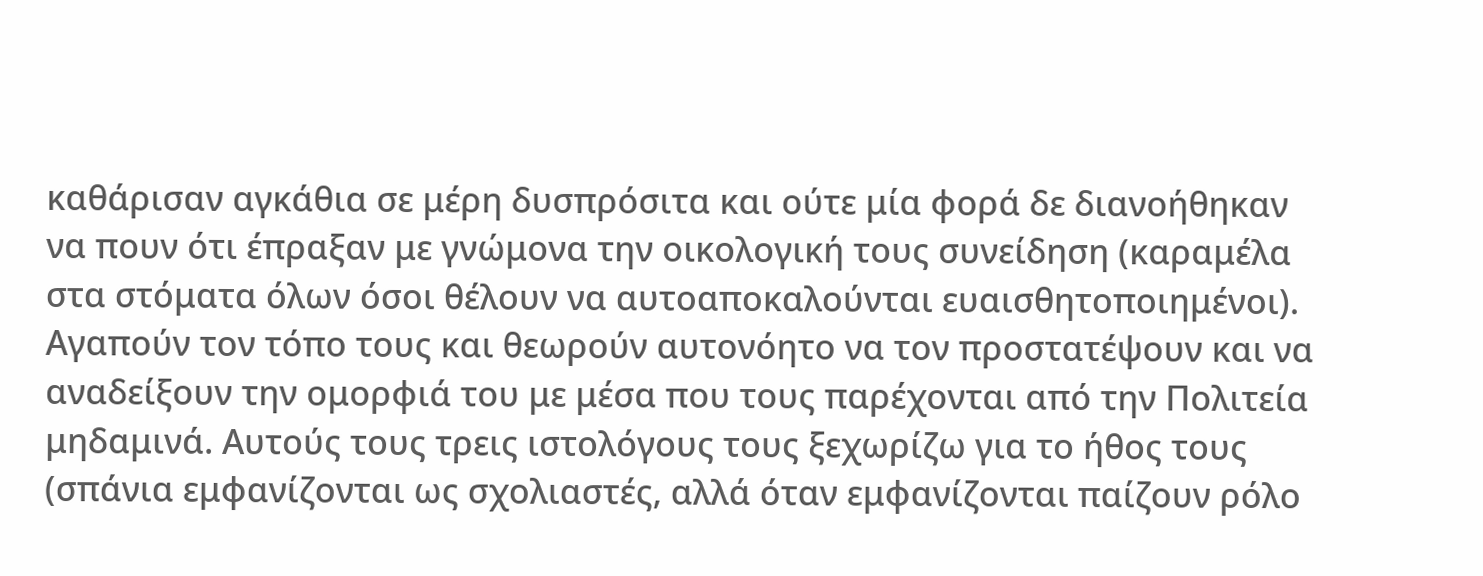καθάρισαν αγκάθια σε μέρη δυσπρόσιτα και ούτε μία φορά δε διανοήθηκαν να πουν ότι έπραξαν με γνώμονα την οικολογική τους συνείδηση (καραμέλα στα στόματα όλων όσοι θέλουν να αυτοαποκαλούνται ευαισθητοποιημένοι). Αγαπούν τον τόπο τους και θεωρούν αυτονόητο να τον προστατέψουν και να αναδείξουν την ομορφιά του με μέσα που τους παρέχονται από την Πολιτεία μηδαμινά. Αυτούς τους τρεις ιστολόγους τους ξεχωρίζω για το ήθος τους (σπάνια εμφανίζονται ως σχολιαστές, αλλά όταν εμφανίζονται παίζουν ρόλο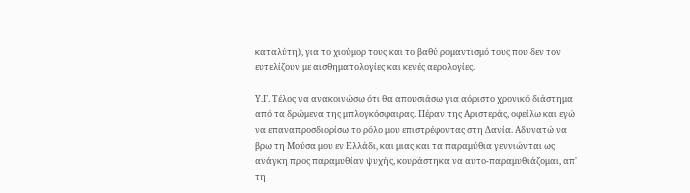καταλύτη), για το χιούμορ τους και το βαθύ ρομαντισμό τους που δεν τον ευτελίζουν με αισθηματολογίες και κενές αερολογίες.

Υ.Γ. Τέλος να ανακοινώσω ότι θα απουσιάσω για αόριστο χρονικό διάστημα από τα δρώμενα της μπλογκόσφαιρας. Πέραν της Αριστεράς, οφείλω και εγώ να επαναπροσδιορίσω το ρόλο μου επιστρέφοντας στη Δανία. Αδυνατώ να βρω τη Μούσα μου εν Ελλάδι, και μιας και τα παραμύθια γεννιώνται ως ανάγκη προς παραμυθίαν ψυχής, κουράστηκα να αυτο-παραμυθιάζομαι, απ' τη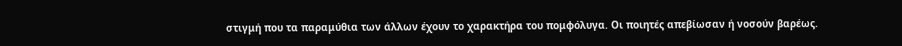στιγμή που τα παραμύθια των άλλων έχουν το χαρακτήρα του πομφόλυγα. Οι ποιητές απεβίωσαν ή νοσούν βαρέως.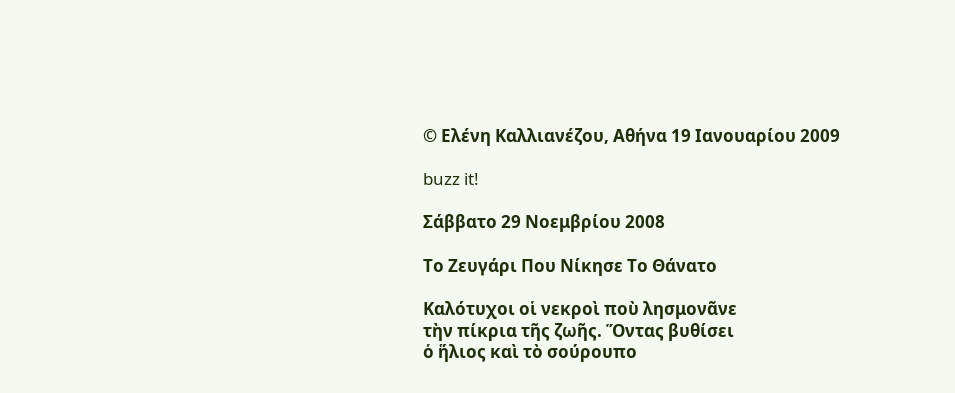© Ελένη Καλλιανέζου, Αθήνα 19 Ιανουαρίου 2009

buzz it!

Σάββατο 29 Νοεμβρίου 2008

Το Ζευγάρι Που Νίκησε Το Θάνατο

Καλότυχοι οἱ νεκροὶ ποὺ λησμονᾶνε
τὴν πίκρια τῆς ζωῆς. Ὅντας βυθίσει
ὁ ἥλιος καὶ τὸ σούρουπο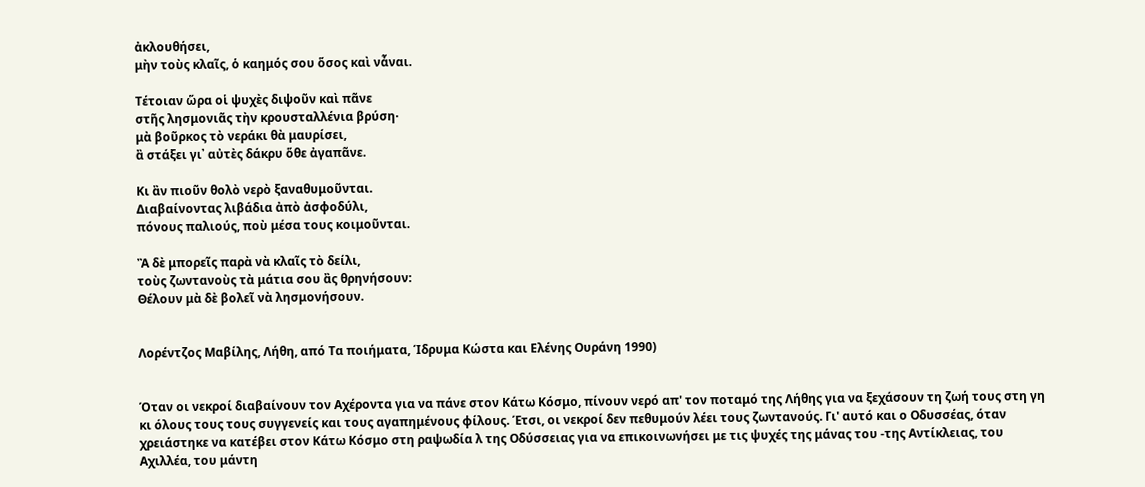ἀκλουθήσει,
μὴν τοὺς κλαῖς, ὁ καημός σου ὅσος καὶ νἆναι.

Τέτοιαν ὥρα οἱ ψυχὲς διψοῦν καὶ πᾶνε
στῆς λησμονιᾶς τὴν κρουσταλλένια βρύση·
μὰ βοῦρκος τὸ νεράκι θὰ μαυρίσει,
ἂ στάξει γι᾿ αὐτὲς δάκρυ ὅθε ἀγαπᾶνε.

Κι ἂν πιοῦν θολὸ νερὸ ξαναθυμοῦνται.
Διαβαίνοντας λιβάδια ἀπὸ ἀσφοδύλι,
πόνους παλιούς, ποὺ μέσα τους κοιμοῦνται.

Ἂ δὲ μπορεῖς παρὰ νὰ κλαῖς τὸ δείλι,
τοὺς ζωντανοὺς τὰ μάτια σου ἂς θρηνήσουν:
Θέλουν μὰ δὲ βολεῖ νὰ λησμονήσουν.


Λορέντζος Μαβίλης, Λήθη, από Tα ποιήματα, Ίδρυμα Kώστα και Eλένης Oυράνη 1990)


Όταν οι νεκροί διαβαίνουν τον Αχέροντα για να πάνε στον Κάτω Κόσμο, πίνουν νερό απ' τον ποταμό της Λήθης για να ξεχάσουν τη ζωή τους στη γη κι όλους τους τους συγγενείς και τους αγαπημένους φίλους. Έτσι, οι νεκροί δεν πεθυμούν λέει τους ζωντανούς. Γι' αυτό και ο Οδυσσέας, όταν χρειάστηκε να κατέβει στον Κάτω Κόσμο στη ραψωδία λ της Οδύσσειας για να επικοινωνήσει με τις ψυχές της μάνας του -της Αντίκλειας, του Αχιλλέα, του μάντη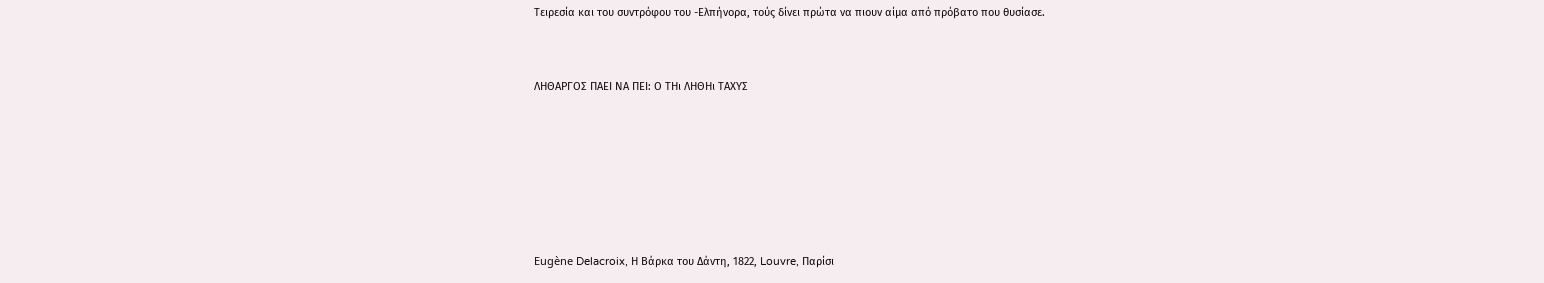Τειρεσία και του συντρόφου του -Ελπήνορα, τούς δίνει πρώτα να πιουν αίμα από πρόβατο που θυσίασε.


ΛΗΘΑΡΓΟΣ ΠΑΕΙ ΝΑ ΠΕΙ: Ο ΤΗι ΛΗΘΗι ΤΑΧΥΣ






Eugène Delacroix, Η Βάρκα του Δάντη, 1822, Louvre, Παρίσι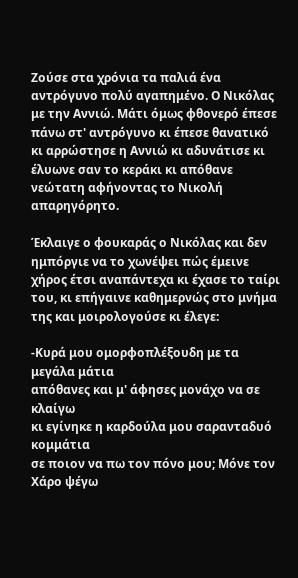Ζούσε στα χρόνια τα παλιά ένα αντρόγυνο πολύ αγαπημένο. Ο Νικόλας με την Αννιώ. Μάτι όμως φθονερό έπεσε πάνω στ' αντρόγυνο κι έπεσε θανατικό κι αρρώστησε η Αννιώ κι αδυνάτισε κι έλυωνε σαν το κεράκι κι απόθανε νεώτατη αφήνοντας το Νικολή απαρηγόρητο.

Έκλαιγε ο φουκαράς ο Νικόλας και δεν ημπόργιε να το χωνέψει πώς έμεινε χήρος έτσι αναπάντεχα κι έχασε το ταίρι του, κι επήγαινε καθημερνώς στο μνήμα της και μοιρολογούσε κι έλεγε:

-Κυρά μου ομορφοπλέξουδη με τα μεγάλα μάτια
απόθανες και μ' άφησες μονάχο να σε κλαίγω
κι εγίνηκε η καρδούλα μου σαρανταδυό κομμάτια
σε ποιον να πω τον πόνο μου; Μόνε τον Χάρο ψέγω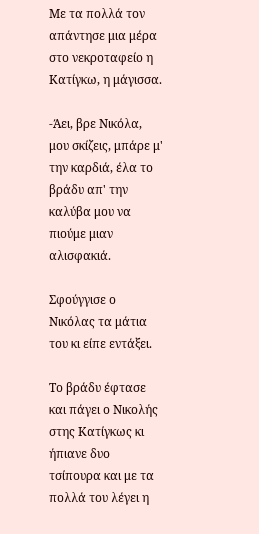Με τα πολλά τον απάντησε μια μέρα στο νεκροταφείο η Κατίγκω, η μάγισσα.

-Άει, βρε Νικόλα, μου σκίζεις, μπάρε μ' την καρδιά, έλα το βράδυ απ' την καλύβα μου να πιούμε μιαν αλισφακιά.

Σφούγγισε ο Νικόλας τα μάτια του κι είπε εντάξει.

Το βράδυ έφτασε και πάγει ο Νικολής στης Κατίγκως κι ήπιανε δυο τσίπουρα και με τα πολλά του λέγει η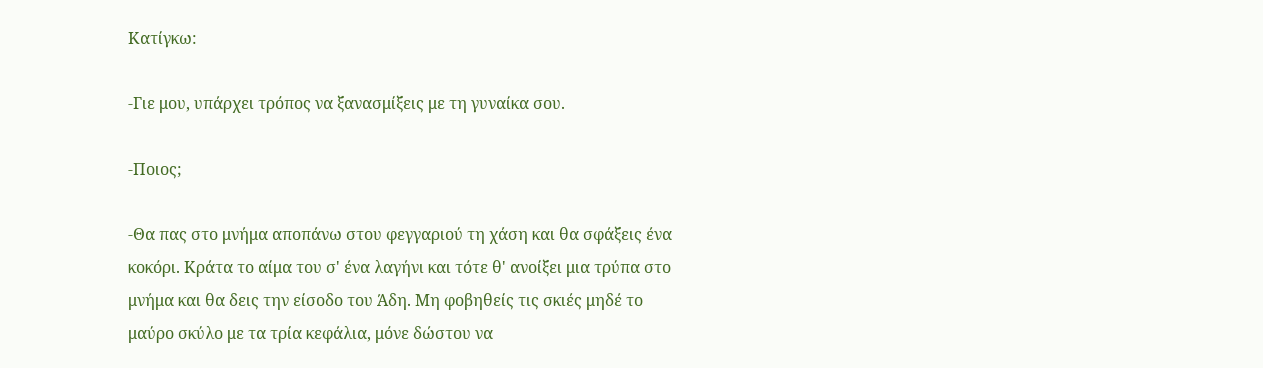Κατίγκω:

-Γιε μου, υπάρχει τρόπος να ξανασμίξεις με τη γυναίκα σου.

-Ποιος;

-Θα πας στο μνήμα αποπάνω στου φεγγαριού τη χάση και θα σφάξεις ένα κοκόρι. Κράτα το αίμα του σ' ένα λαγήνι και τότε θ' ανοίξει μια τρύπα στο μνήμα και θα δεις την είσοδο του Άδη. Μη φοβηθείς τις σκιές μηδέ το μαύρο σκύλο με τα τρία κεφάλια, μόνε δώστου να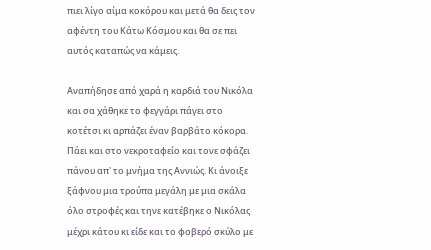πιει λίγο αίμα κοκόρου και μετά θα δεις τον αφέντη του Κάτω Κόσμου και θα σε πει αυτός καταπώς να κάμεις.

Αναπήδησε από χαρά η καρδιά του Νικόλα και σα χάθηκε το φεγγάρι πάγει στο κοτέτσι κι αρπάζει έναν βαρβάτο κόκορα. Πάει και στο νεκροταφείο και τονε σφάζει πάνου απ' το μνήμα της Αννιώς. Κι άνοιξε ξάφνου μια τρούπα μεγάλη με μια σκάλα όλο στροφές και τηνε κατέβηκε ο Νικόλας μέχρι κάτου κι είδε και το φοβερό σκύλο με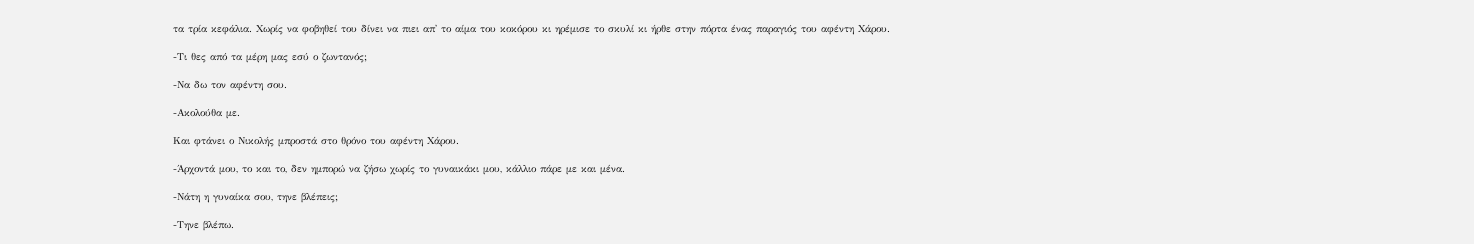τα τρία κεφάλια. Χωρίς να φοβηθεί του δίνει να πιει απ' το αίμα του κοκόρου κι ηρέμισε το σκυλί κι ήρθε στην πόρτα ένας παραγιός του αφέντη Χάρου.

-Τι θες από τα μέρη μας εσύ ο ζωντανός;

-Να δω τον αφέντη σου.

-Ακολούθα με.

Και φτάνει ο Νικολής μπροστά στο θρόνο του αφέντη Χάρου.

-Άρχοντά μου, το και το, δεν ημπορώ να ζήσω χωρίς το γυναικάκι μου, κάλλιο πάρε με και μένα.

-Νάτη η γυναίκα σου, τηνε βλέπεις;

-Τηνε βλέπω.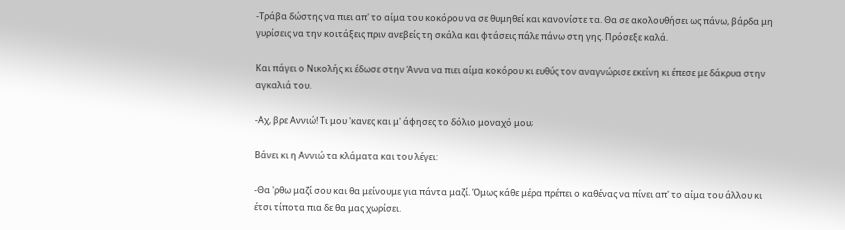-Τράβα δώστης να πιει απ' το αίμα του κοκόρου να σε θυμηθεί και κανονίστε τα. Θα σε ακολουθήσει ως πάνω, βάρδα μη γυρίσεις να την κοιτάξεις πριν ανεβείς τη σκάλα και φτάσεις πάλε πάνω στη γης. Πρόσεξε καλά.

Και πάγει ο Νικολής κι έδωσε στην Άννα να πιει αίμα κοκόρου κι ευθύς τον αναγνώρισε εκείνη κι έπεσε με δάκρυα στην αγκαλιά του.

-Αχ, βρε Αννιώ! Τι μου 'κανες και μ' άφησες το δόλιο μοναχό μου;

Βάνει κι η Αννιώ τα κλάματα και του λέγει:

-Θα 'ρθω μαζί σου και θα μείνουμε για πάντα μαζί. Όμως κάθε μέρα πρέπει ο καθένας να πίνει απ' το αίμα του άλλου κι έτσι τίποτα πια δε θα μας χωρίσει.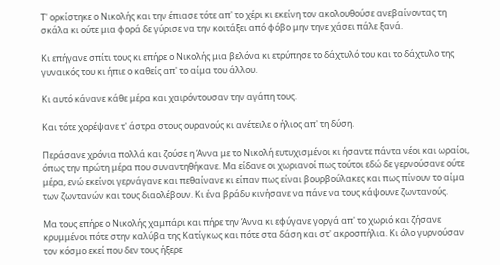Τ' ορκίστηκε ο Νικολής και την έπιασε τότε απ' το χέρι κι εκείνη τον ακολουθούσε ανεβαίνοντας τη σκάλα κι ούτε μια φορά δε γύρισε να την κοιτάξει από φόβο μην τηνε χάσει πάλε ξανά.

Κι επήγανε σπίτι τους κι επήρε ο Νικολής μια βελόνα κι ετρύπησε το δάχτυλό του και το δάχτυλο της γυναικός του κι ήπιε ο καθείς απ' το αίμα του άλλου.

Κι αυτό κάνανε κάθε μέρα και χαιρόντουσαν την αγάπη τους.

Και τότε χορέψανε τ' άστρα στους ουρανούς κι ανέτειλε ο ήλιος απ' τη δύση.

Περάσανε χρόνια πολλά και ζούσε η Άννα με το Νικολή ευτυχισμένοι κι ήσαντε πάντα νέοι και ωραίοι, όπως την πρώτη μέρα που συναντηθήκανε. Μα είδανε οι χωριανοί πως τούτοι εδώ δε γερνούσανε ούτε μέρα, ενώ εκείνοι γερνάγανε και πεθαίνανε κι είπαν πως είναι βουρβούλακες και πως πίνουν το αίμα των ζωντανών και τους διαολέβουν. Κι ένα βράδυ κινήσανε να πάνε να τους κάψουνε ζωντανούς.

Μα τους επήρε ο Νικολής χαμπάρι και πήρε την Άννα κι εφύγανε γοργά απ' το χωριό και ζήσανε κρυμμένοι πότε στην καλύβα της Κατίγκως και πότε στα δάση και στ' ακροσπήλια. Κι όλο γυρνούσαν τον κόσμο εκεί που δεν τους ήξερε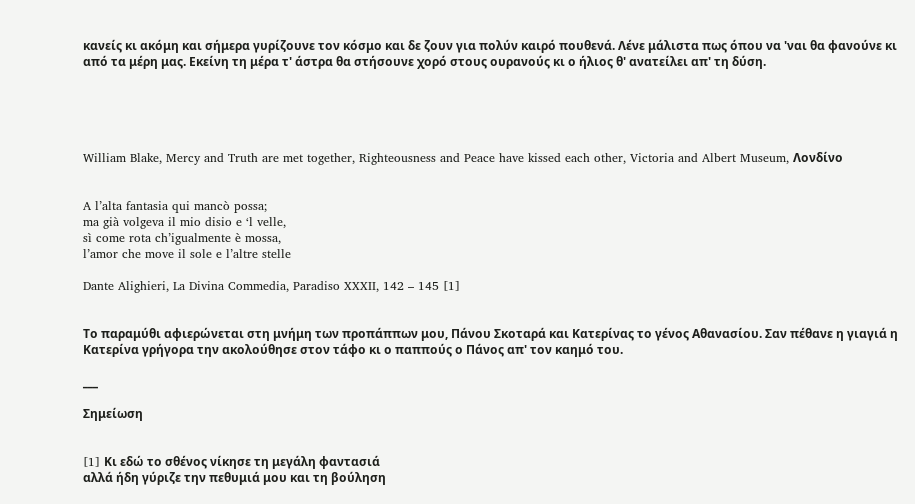κανείς κι ακόμη και σήμερα γυρίζουνε τον κόσμο και δε ζουν για πολύν καιρό πουθενά. Λένε μάλιστα πως όπου να 'ναι θα φανούνε κι από τα μέρη μας. Εκείνη τη μέρα τ' άστρα θα στήσουνε χορό στους ουρανούς κι ο ήλιος θ' ανατείλει απ' τη δύση.





William Blake, Mercy and Truth are met together, Righteousness and Peace have kissed each other, Victoria and Albert Museum, Λονδίνο


A l’alta fantasia qui mancò possa;
ma già volgeva il mio disio e ‘l velle,
sì come rota ch’igualmente è mossa,
l’amor che move il sole e l’altre stelle

Dante Alighieri, La Divina Commedia, Paradiso XXXII, 142 – 145 [1]


Το παραμύθι αφιερώνεται στη μνήμη των προπάππων μου, Πάνου Σκοταρά και Κατερίνας το γένος Αθανασίου. Σαν πέθανε η γιαγιά η Κατερίνα γρήγορα την ακολούθησε στον τάφο κι ο παππούς ο Πάνος απ' τον καημό του.

___

Σημείωση


[1] Kι εδώ το σθένος νίκησε τη μεγάλη φαντασιά
αλλά ήδη γύριζε την πεθυμιά μου και τη βούληση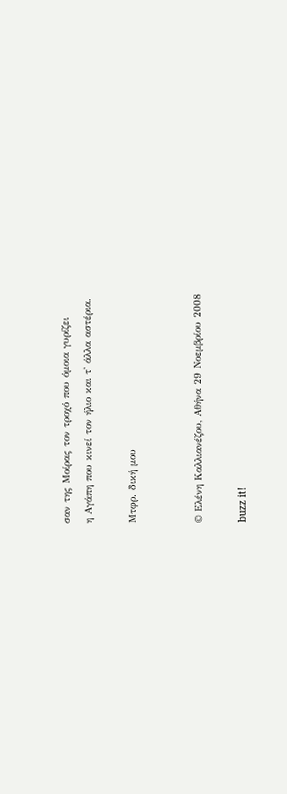σαν της Μοίρας τον τροχό που όμοια γυρίζει
η Αγάπη που κινεί τον ήλιο και τ' άλλα αστέρια.

Μτφρ. δική μου


© Ελένη Καλλιανέζου, Αθήνα 29 Νοεμβρίου 2008

buzz it!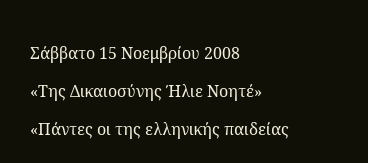Σάββατο 15 Νοεμβρίου 2008

«Της Δικαιοσύνης Ήλιε Νοητέ»

«Πάντες οι της ελληνικής παιδείας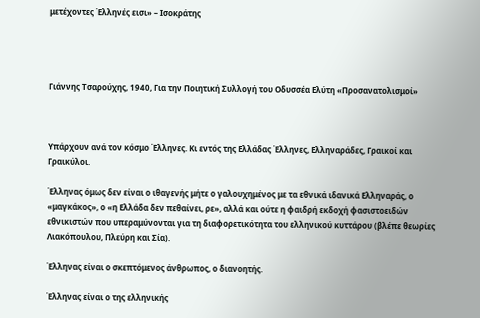μετέχοντες Έλληνές εισι» – Ισοκράτης




Γιάννης Τσαρούχης, 1940, Για την Ποιητική Συλλογή του Οδυσσέα Ελύτη «Προσανατολισμοί»



Υπάρχουν ανά τον κόσμο Έλληνες. Κι εντός της Ελλάδας Έλληνες, Ελληναράδες, Γραικοί και Γραικύλοι.

Έλληνας όμως δεν είναι ο ιθαγενής μήτε ο γαλουχημένος με τα εθνικά ιδανικά Ελληναράς, ο «μαγκάκος», ο «η Ελλάδα δεν πεθαίνει, ρε», αλλά και ούτε η φαιδρή εκδοχή φασιστοειδών εθνικιστών που υπεραμύνονται για τη διαφορετικότητα του ελληνικού κυττάρου (βλέπε θεωρίες Λιακόπουλου, Πλεύρη και Σία).

Έλληνας είναι ο σκεπτόμενος άνθρωπος, ο διανοητής.

Έλληνας είναι ο της ελληνικής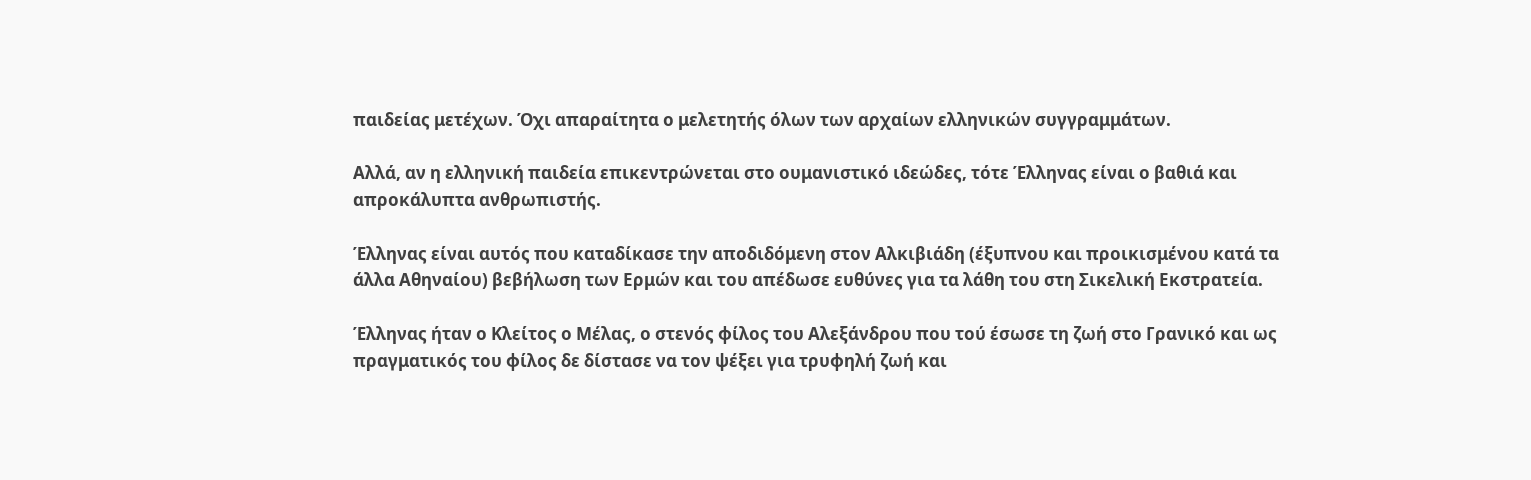παιδείας μετέχων. Όχι απαραίτητα ο μελετητής όλων των αρχαίων ελληνικών συγγραμμάτων.

Αλλά, αν η ελληνική παιδεία επικεντρώνεται στο ουμανιστικό ιδεώδες, τότε Έλληνας είναι ο βαθιά και απροκάλυπτα ανθρωπιστής.

Έλληνας είναι αυτός που καταδίκασε την αποδιδόμενη στον Αλκιβιάδη (έξυπνου και προικισμένου κατά τα άλλα Αθηναίου) βεβήλωση των Ερμών και του απέδωσε ευθύνες για τα λάθη του στη Σικελική Εκστρατεία.

Έλληνας ήταν ο Κλείτος ο Μέλας, ο στενός φίλος του Αλεξάνδρου που τού έσωσε τη ζωή στο Γρανικό και ως πραγματικός του φίλος δε δίστασε να τον ψέξει για τρυφηλή ζωή και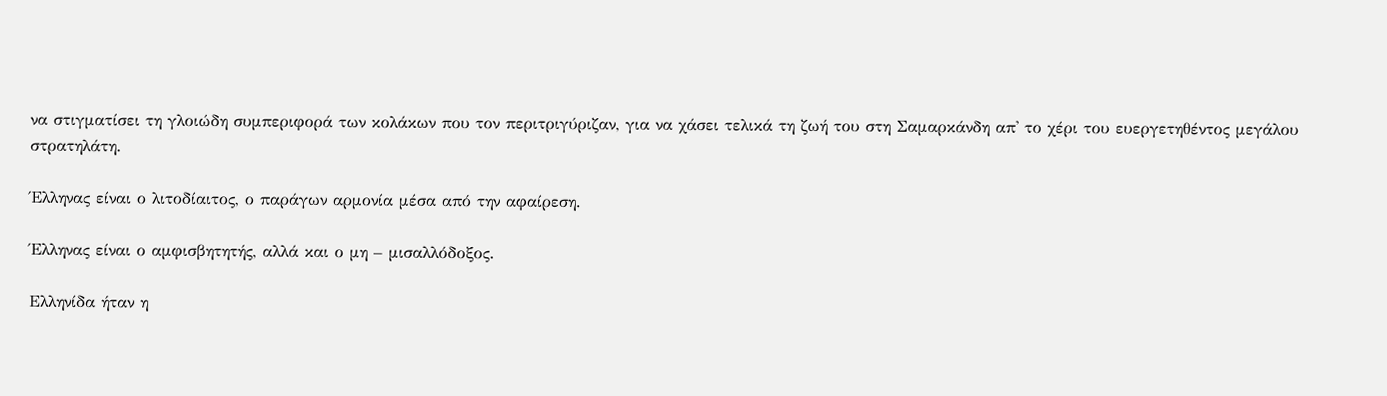να στιγματίσει τη γλοιώδη συμπεριφορά των κολάκων που τον περιτριγύριζαν, για να χάσει τελικά τη ζωή του στη Σαμαρκάνδη απ' το χέρι του ευεργετηθέντος μεγάλου στρατηλάτη.

Έλληνας είναι ο λιτοδίαιτος, ο παράγων αρμονία μέσα από την αφαίρεση.

Έλληνας είναι ο αμφισβητητής, αλλά και ο μη – μισαλλόδοξος.

Ελληνίδα ήταν η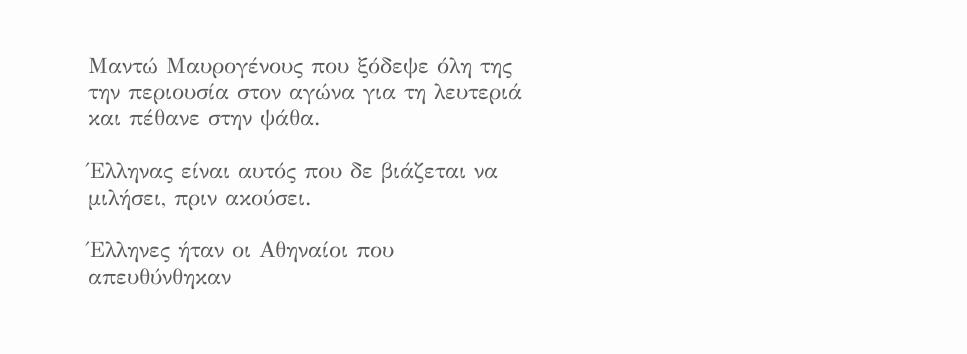Μαντώ Μαυρογένους που ξόδεψε όλη της την περιουσία στον αγώνα για τη λευτεριά και πέθανε στην ψάθα.

Έλληνας είναι αυτός που δε βιάζεται να μιλήσει, πριν ακούσει.

Έλληνες ήταν οι Αθηναίοι που απευθύνθηκαν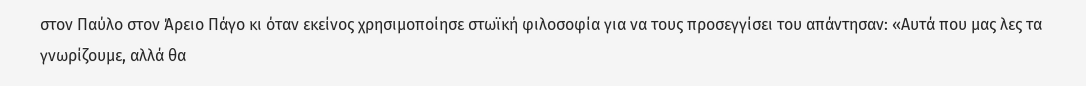στον Παύλο στον Άρειο Πάγο κι όταν εκείνος χρησιμοποίησε στωϊκή φιλοσοφία για να τους προσεγγίσει του απάντησαν: «Αυτά που μας λες τα γνωρίζουμε, αλλά θα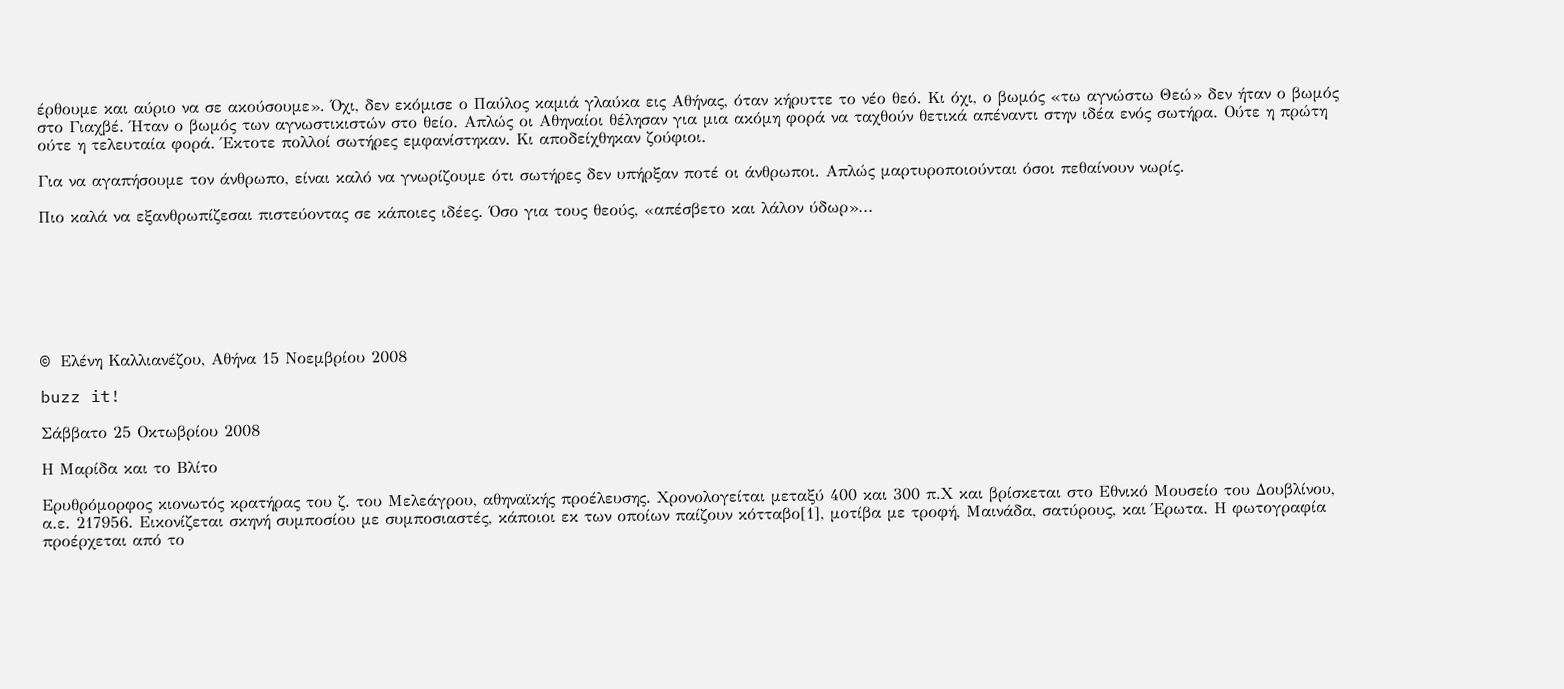έρθουμε και αύριο να σε ακούσουμε». Όχι, δεν εκόμισε ο Παύλος καμιά γλαύκα εις Αθήνας, όταν κήρυττε το νέο θεό. Κι όχι, ο βωμός «τω αγνώστω Θεώ» δεν ήταν ο βωμός στο Γιαχβέ. Ήταν ο βωμός των αγνωστικιστών στο θείο. Απλώς οι Αθηναίοι θέλησαν για μια ακόμη φορά να ταχθούν θετικά απέναντι στην ιδέα ενός σωτήρα. Ούτε η πρώτη ούτε η τελευταία φορά. Έκτοτε πολλοί σωτήρες εμφανίστηκαν. Κι αποδείχθηκαν ζούφιοι.

Για να αγαπήσουμε τον άνθρωπο, είναι καλό να γνωρίζουμε ότι σωτήρες δεν υπήρξαν ποτέ οι άνθρωποι. Απλώς μαρτυροποιούνται όσοι πεθαίνουν νωρίς.

Πιο καλά να εξανθρωπίζεσαι πιστεύοντας σε κάποιες ιδέες. Όσο για τους θεούς, «απέσβετο και λάλον ύδωρ»...







© Eλένη Καλλιανέζου, Αθήνα 15 Νοεμβρίου 2008

buzz it!

Σάββατο 25 Οκτωβρίου 2008

Η Μαρίδα και το Βλίτο

Eρυθρόμορφος κιονωτός κρατήρας του ζ. του Μελεάγρου, αθηναϊκής προέλευσης. Χρονολογείται μεταξύ 400 και 300 π.Χ και βρίσκεται στο Εθνικό Μουσείο του Δουβλίνου, α.ε. 217956. Εικονίζεται σκηνή συμποσίου με συμποσιαστές, κάποιοι εκ των οποίων παίζουν κότταβο[1], μοτίβα με τροφή, Μαινάδα, σατύρους, και Έρωτα. Η φωτογραφία προέρχεται από το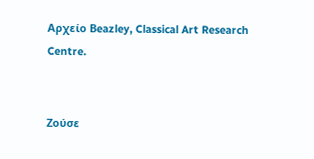Αρχείο Βeazley, Classical Art Research Centre.


Ζούσε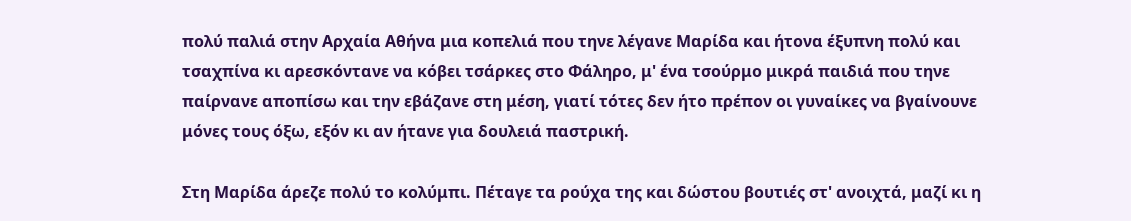πολύ παλιά στην Αρχαία Αθήνα μια κοπελιά που τηνε λέγανε Μαρίδα και ήτονα έξυπνη πολύ και τσαχπίνα κι αρεσκόντανε να κόβει τσάρκες στο Φάληρο, μ' ένα τσούρμο μικρά παιδιά που τηνε παίρνανε αποπίσω και την εβάζανε στη μέση, γιατί τότες δεν ήτο πρέπον οι γυναίκες να βγαίνουνε μόνες τους όξω, εξόν κι αν ήτανε για δουλειά παστρική.

Στη Μαρίδα άρεζε πολύ το κολύμπι. Πέταγε τα ρούχα της και δώστου βουτιές στ' ανοιχτά, μαζί κι η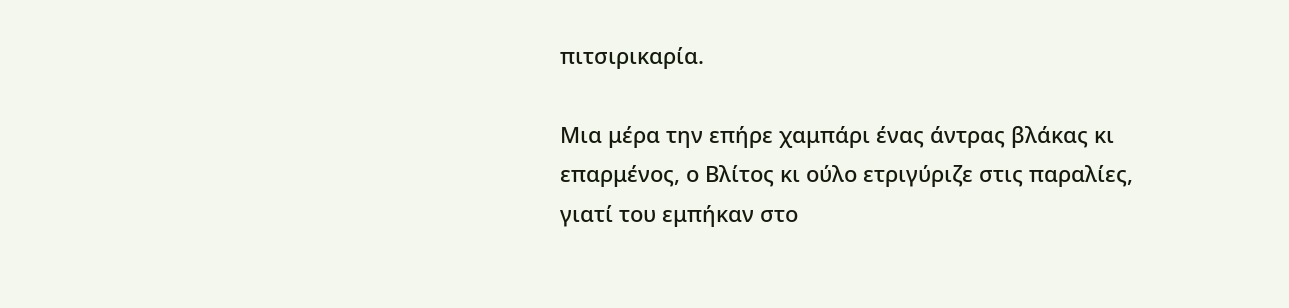πιτσιρικαρία.

Μια μέρα την επήρε χαμπάρι ένας άντρας βλάκας κι επαρμένος, ο Βλίτος κι ούλο ετριγύριζε στις παραλίες, γιατί του εμπήκαν στο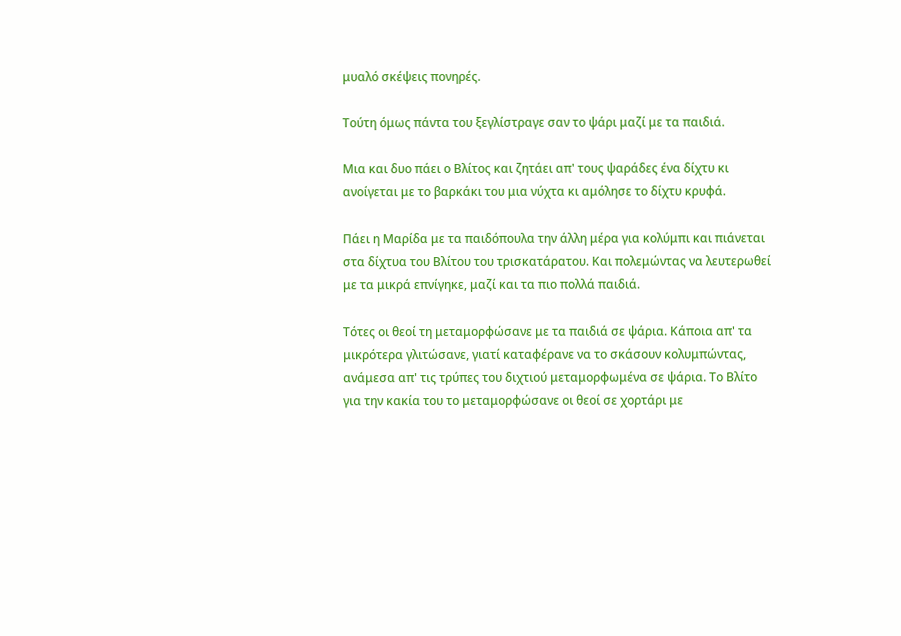μυαλό σκέψεις πονηρές.

Τούτη όμως πάντα του ξεγλίστραγε σαν το ψάρι μαζί με τα παιδιά.

Μια και δυο πάει ο Βλίτος και ζητάει απ' τους ψαράδες ένα δίχτυ κι ανοίγεται με το βαρκάκι του μια νύχτα κι αμόλησε το δίχτυ κρυφά.

Πάει η Μαρίδα με τα παιδόπουλα την άλλη μέρα για κολύμπι και πιάνεται στα δίχτυα του Βλίτου του τρισκατάρατου. Και πολεμώντας να λευτερωθεί με τα μικρά επνίγηκε, μαζί και τα πιο πολλά παιδιά.

Τότες οι θεοί τη μεταμορφώσανε με τα παιδιά σε ψάρια. Κάποια απ' τα μικρότερα γλιτώσανε, γιατί καταφέρανε να το σκάσουν κολυμπώντας, ανάμεσα απ' τις τρύπες του διχτιού μεταμορφωμένα σε ψάρια. Το Βλίτο για την κακία του το μεταμορφώσανε οι θεοί σε χορτάρι με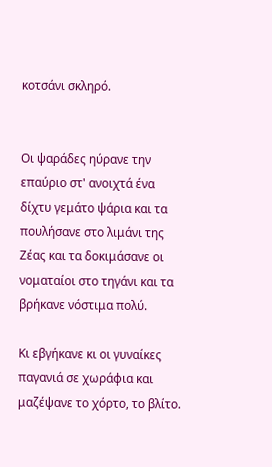κοτσάνι σκληρό.


Οι ψαράδες ηύρανε την επαύριο στ' ανοιχτά ένα δίχτυ γεμάτο ψάρια και τα πουλήσανε στο λιμάνι της Ζέας και τα δοκιμάσανε οι νοματαίοι στο τηγάνι και τα βρήκανε νόστιμα πολύ.

Κι εβγήκανε κι οι γυναίκες παγανιά σε χωράφια και μαζέψανε το χόρτο, το βλίτο.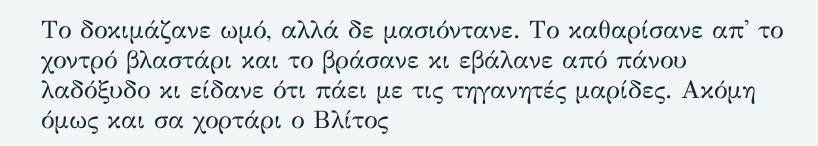Το δοκιμάζανε ωμό, αλλά δε μασιόντανε. Το καθαρίσανε απ' το χοντρό βλαστάρι και το βράσανε κι εβάλανε από πάνου λαδόξυδο κι είδανε ότι πάει με τις τηγανητές μαρίδες. Ακόμη όμως και σα χορτάρι ο Βλίτος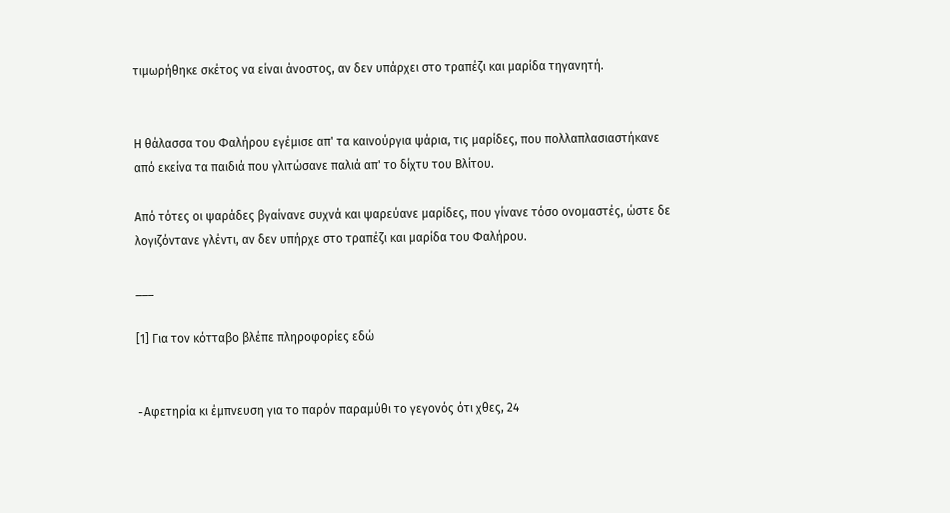τιμωρήθηκε σκέτος να είναι άνοστος, αν δεν υπάρχει στο τραπέζι και μαρίδα τηγανητή.


Η θάλασσα του Φαλήρου εγέμισε απ' τα καινούργια ψάρια, τις μαρίδες, που πολλαπλασιαστήκανε από εκείνα τα παιδιά που γλιτώσανε παλιά απ' το δίχτυ του Βλίτου.

Από τότες οι ψαράδες βγαίνανε συχνά και ψαρεύανε μαρίδες, που γίνανε τόσο ονομαστές, ώστε δε λογιζόντανε γλέντι, αν δεν υπήρχε στο τραπέζι και μαρίδα του Φαλήρου.

___

[1] Για τον κότταβο βλέπε πληροφορίες εδώ


-Aφετηρία κι έμπνευση για το παρόν παραμύθι το γεγονός ότι χθες, 24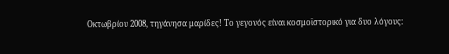Οκτωβρίου 2008, τηγάνησα μαρίδες! Το γεγονός είναι κοσμοϊστορικό για δυο λόγους: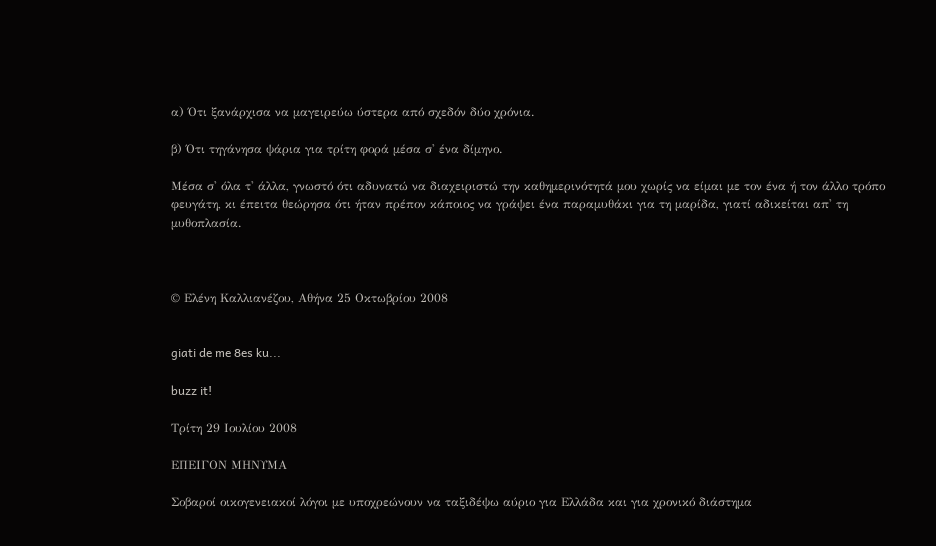α) Ότι ξανάρχισα να μαγειρεύω ύστερα από σχεδόν δύο χρόνια.

β) Ότι τηγάνησα ψάρια για τρίτη φορά μέσα σ' ένα δίμηνο.

Μέσα σ' όλα τ' άλλα, γνωστό ότι αδυνατώ να διαχειριστώ την καθημερινότητά μου χωρίς να είμαι με τον ένα ή τον άλλο τρόπο φευγάτη, κι έπειτα θεώρησα ότι ήταν πρέπον κάποιος να γράψει ένα παραμυθάκι για τη μαρίδα, γιατί αδικείται απ' τη μυθοπλασία.



© Ελένη Καλλιανέζου, Αθήνα 25 Οκτωβρίου 2008


giati de me 8es ku...

buzz it!

Τρίτη 29 Ιουλίου 2008

ΕΠΕΙΓΟΝ ΜΗΝΥΜΑ

Σοβαροί οικογενειακοί λόγοι με υποχρεώνουν να ταξιδέψω αύριο για Ελλάδα και για χρονικό διάστημα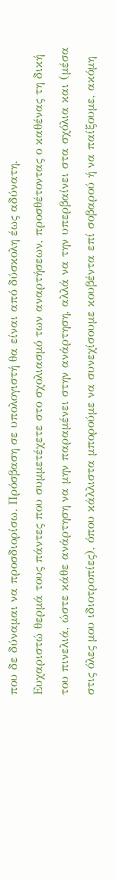που δε δύναμαι να προσδιορίσω. Πρόσβαση σε υπολογιστή θα είναι από δύσκολη έως αδύνατη.
Ευχαριστώ θερμά τους πάντες που συμμετέχετε στο σχολιασμό των αναρτήσεων, προσθέτοντας ο καθένας τη δική του πινελιά, ώστε κάθε ανάρτηση να μην παραμένει στην ανάρτηση, αλλά να την υπερβαίνει στα σχόλια και (μέσα στις όλες μου ιδιοτροπίες), όπου κάλλιστα μπορούμε να συνεχίσουμε κουβέντα επί σοβαρού ή να παίξουμε, ακόμη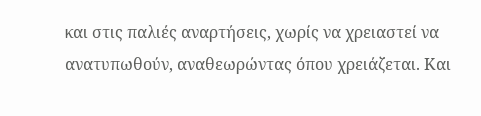και στις παλιές αναρτήσεις, χωρίς να χρειαστεί να ανατυπωθούν, αναθεωρώντας όπου χρειάζεται. Και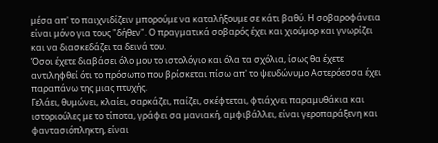μέσα απ' το παιχνιδίζειν μπορούμε να καταλήξουμε σε κάτι βαθύ. Η σοβαροφάνεια είναι μόνο για τους "δήθεν". Ο πραγματικά σοβαρός έχει και χιούμορ και γνωρίζει και να διασκεδάζει τα δεινά του.
Όσοι έχετε διαβάσει όλο μου το ιστολόγιο και όλα τα σχόλια, ίσως θα έχετε αντιληφθεί ότι το πρόσωπο που βρίσκεται πίσω απ' το ψευδώνυμο Αστερόεσσα έχει παραπάνω της μιας πτυχής.
Γελάει, θυμώνει, κλαίει, σαρκάζει, παίζει, σκέφτεται, φτιάχνει παραμυθάκια και ιστοριούλες με το τίποτα, γράφει σα μανιακή, αμφιβάλλει, είναι γεροπαράξενη και φαντασιόπληκτη, είναι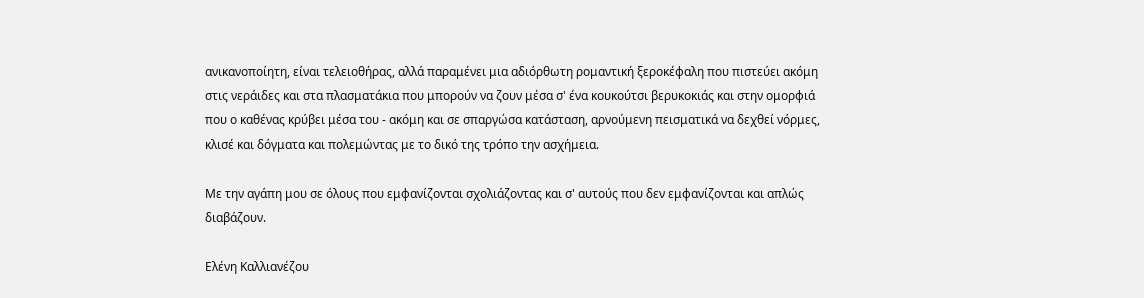ανικανοποίητη, είναι τελειοθήρας, αλλά παραμένει μια αδιόρθωτη ρομαντική ξεροκέφαλη που πιστεύει ακόμη στις νεράιδες και στα πλασματάκια που μπορούν να ζουν μέσα σ' ένα κουκούτσι βερυκοκιάς και στην ομορφιά που ο καθένας κρύβει μέσα του - ακόμη και σε σπαργώσα κατάσταση, αρνούμενη πεισματικά να δεχθεί νόρμες, κλισέ και δόγματα και πολεμώντας με το δικό της τρόπο την ασχήμεια.

Με την αγάπη μου σε όλους που εμφανίζονται σχολιάζοντας και σ' αυτούς που δεν εμφανίζονται και απλώς διαβάζουν.

Ελένη Καλλιανέζου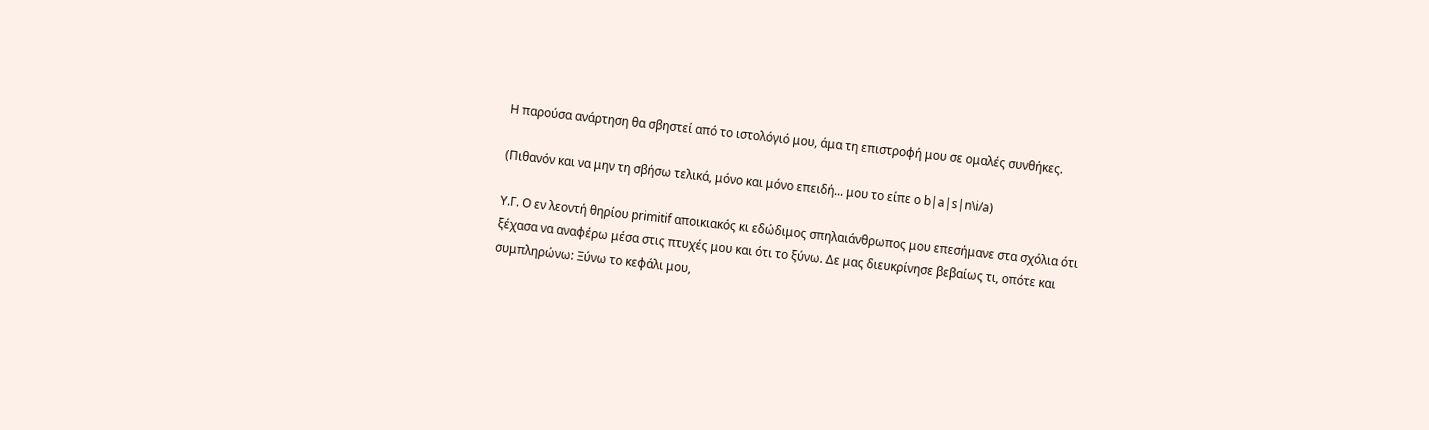Η παρούσα ανάρτηση θα σβηστεί από το ιστολόγιό μου, άμα τη επιστροφή μου σε ομαλές συνθήκες.

(Πιθανόν και να μην τη σβήσω τελικά, μόνο και μόνο επειδή... μου το είπε ο b|a|s|n\i/a)

Υ.Γ. O εν λεοντή θηρίου primitif αποικιακός κι εδώδιμος σπηλαιάνθρωπος μου επεσήμανε στα σχόλια ότι ξέχασα να αναφέρω μέσα στις πτυχές μου και ότι το ξύνω. Δε μας διευκρίνησε βεβαίως τι, οπότε και συμπληρώνω: Ξύνω το κεφάλι μου,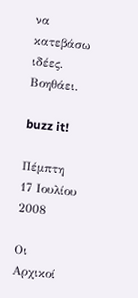να κατεβάσω ιδέες. Βοηθάει.

buzz it!

Πέμπτη 17 Ιουλίου 2008

Oι Αρχικοί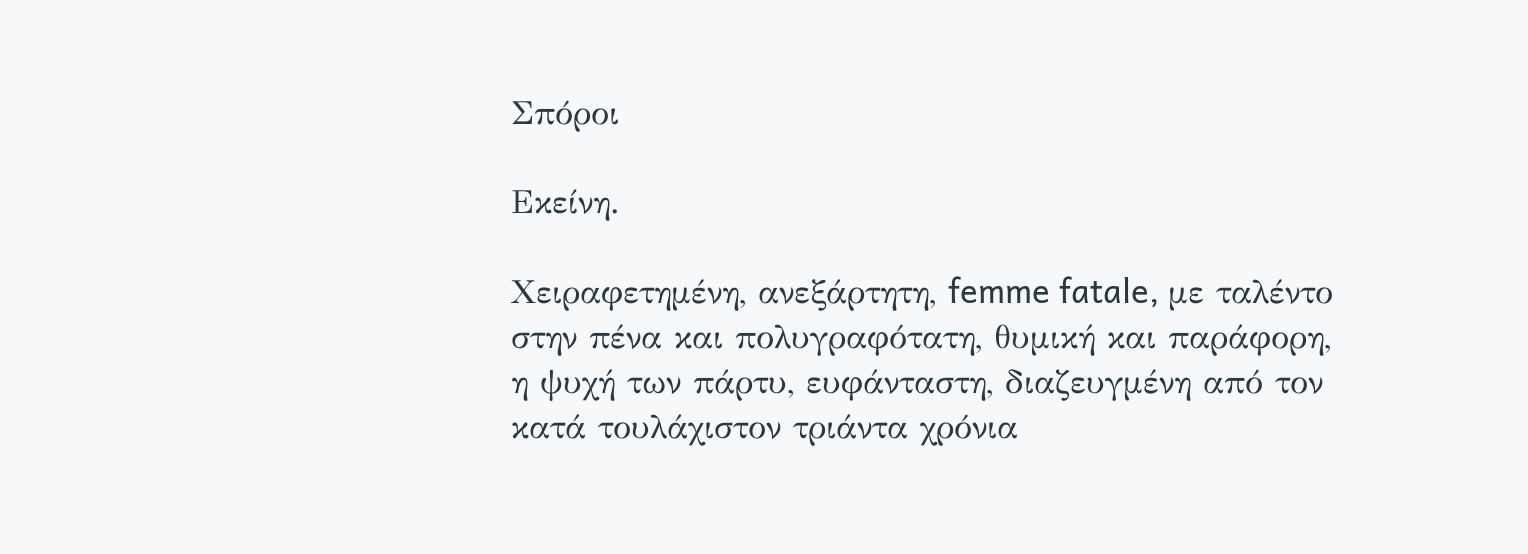Σπόροι

Εκείνη.

Χειραφετημένη, ανεξάρτητη, femme fatale, με ταλέντο στην πένα και πολυγραφότατη, θυμική και παράφορη, η ψυχή των πάρτυ, ευφάνταστη, διαζευγμένη από τον κατά τουλάχιστον τριάντα χρόνια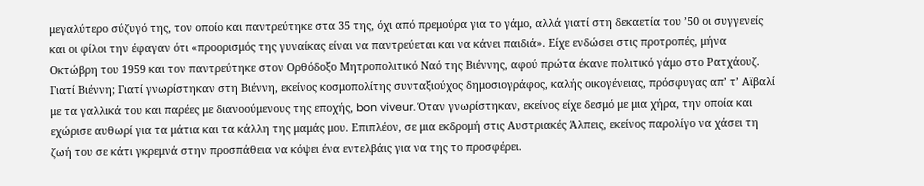μεγαλύτερο σύζυγό της, τον οποίο και παντρεύτηκε στα 35 της, όχι από πρεμούρα για το γάμο, αλλά γιατί στη δεκαετία του ’50 οι συγγενείς και οι φίλοι την έφαγαν ότι «προορισμός της γυναίκας είναι να παντρεύεται και να κάνει παιδιά». Είχε ενδώσει στις προτροπές, μήνα Οκτώβρη του 1959 και τον παντρεύτηκε στον Ορθόδοξο Μητροπολιτικό Ναό της Βιέννης, αφού πρώτα έκανε πολιτικό γάμο στο Ρατχάουζ. Γιατί Βιέννη; Γιατί γνωρίστηκαν στη Βιέννη, εκείνος κοσμοπολίτης συνταξιούχος δημοσιογράφος, καλής οικογένειας, πρόσφυγας απ’ τ’ Aϊβαλί με τα γαλλικά του και παρέες με διανοούμενους της εποχής, bon viveur. Όταν γνωρίστηκαν, εκείνος είχε δεσμό με μια χήρα, την οποία και εχώρισε αυθωρί για τα μάτια και τα κάλλη της μαμάς μου. Επιπλέον, σε μια εκδρομή στις Αυστριακές Άλπεις, εκείνος παρολίγο να χάσει τη ζωή του σε κάτι γκρεμνά στην προσπάθεια να κόψει ένα εντελβάις για να της το προσφέρει.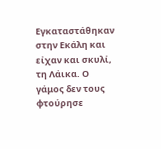Εγκαταστάθηκαν στην Εκάλη και είχαν και σκυλί, τη Λάικα. Ο γάμος δεν τους φτούρησε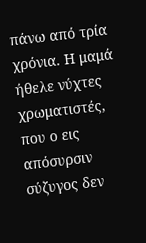πάνω από τρία χρόνια. Η μαμά ήθελε νύχτες χρωματιστές, που ο εις απόσυρσιν σύζυγος δεν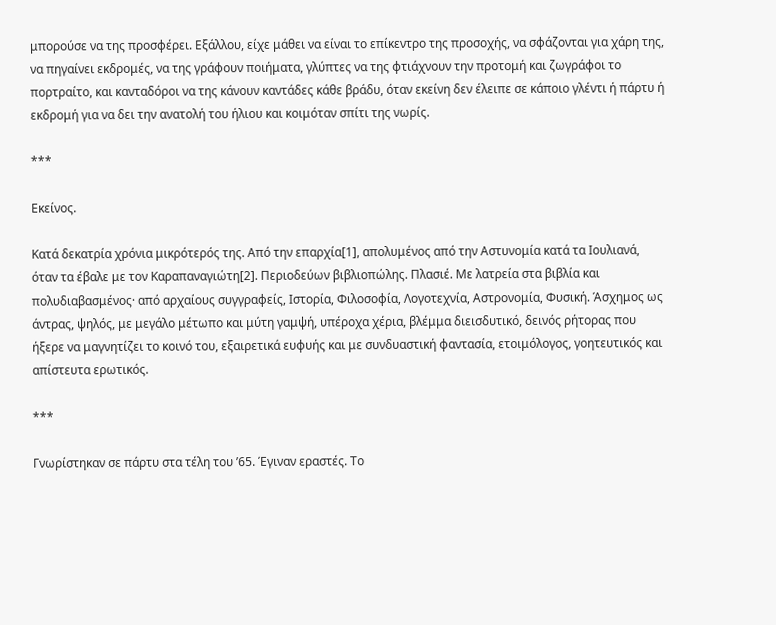μπορούσε να της προσφέρει. Εξάλλου, είχε μάθει να είναι το επίκεντρο της προσοχής, να σφάζονται για χάρη της, να πηγαίνει εκδρομές, να της γράφουν ποιήματα, γλύπτες να της φτιάχνουν την προτομή και ζωγράφοι το πορτραίτο, και κανταδόροι να της κάνουν καντάδες κάθε βράδυ, όταν εκείνη δεν έλειπε σε κάποιο γλέντι ή πάρτυ ή εκδρομή για να δει την ανατολή του ήλιου και κοιμόταν σπίτι της νωρίς.

***

Εκείνος.

Κατά δεκατρία χρόνια μικρότερός της. Από την επαρχία[1], απολυμένος από την Αστυνομία κατά τα Ιουλιανά, όταν τα έβαλε με τον Καραπαναγιώτη[2]. Περιοδεύων βιβλιοπώλης. Πλασιέ. Με λατρεία στα βιβλία και πολυδιαβασμένος· από αρχαίους συγγραφείς, Ιστορία, Φιλοσοφία, Λογοτεχνία, Αστρονομία, Φυσική. Άσχημος ως άντρας, ψηλός, με μεγάλο μέτωπο και μύτη γαμψή, υπέροχα χέρια, βλέμμα διεισδυτικό, δεινός ρήτορας που ήξερε να μαγνητίζει το κοινό του, εξαιρετικά ευφυής και με συνδυαστική φαντασία, ετοιμόλογος, γοητευτικός και απίστευτα ερωτικός.

***

Γνωρίστηκαν σε πάρτυ στα τέλη του ’65. Έγιναν εραστές. Το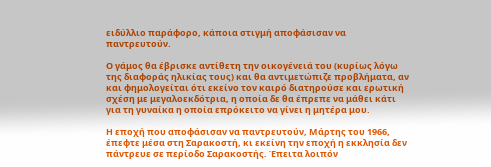ειδύλλιο παράφορο, κάποια στιγμή αποφάσισαν να παντρευτούν.

Ο γάμος θα έβρισκε αντίθετη την οικογένειά του (κυρίως λόγω της διαφοράς ηλικίας τους) και θα αντιμετώπιζε προβλήματα, αν και φημολογείται ότι εκείνο τον καιρό διατηρούσε και ερωτική σχέση με μεγαλοεκδότρια, η οποία δε θα έπρεπε να μάθει κάτι για τη γυναίκα η οποία επρόκειτο να γίνει η μητέρα μου.

Η εποχή που αποφάσισαν να παντρευτούν, Μάρτης του 1966, έπεφτε μέσα στη Σαρακοστή, κι εκείνη την εποχή η εκκλησία δεν πάντρευε σε περίοδο Σαρακοστής. Έπειτα λοιπόν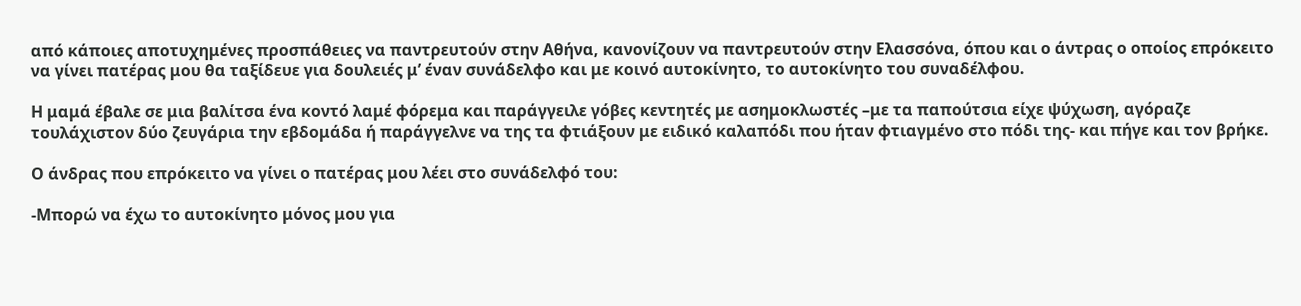από κάποιες αποτυχημένες προσπάθειες να παντρευτούν στην Αθήνα, κανονίζουν να παντρευτούν στην Ελασσόνα, όπου και ο άντρας ο οποίος επρόκειτο να γίνει πατέρας μου θα ταξίδευε για δουλειές μ’ έναν συνάδελφο και με κοινό αυτοκίνητο, το αυτοκίνητο του συναδέλφου.

Η μαμά έβαλε σε μια βαλίτσα ένα κοντό λαμέ φόρεμα και παράγγειλε γόβες κεντητές με ασημοκλωστές –με τα παπούτσια είχε ψύχωση, αγόραζε τουλάχιστον δύο ζευγάρια την εβδομάδα ή παράγγελνε να της τα φτιάξουν με ειδικό καλαπόδι που ήταν φτιαγμένο στο πόδι της- και πήγε και τον βρήκε.

Ο άνδρας που επρόκειτο να γίνει ο πατέρας μου λέει στο συνάδελφό του:

-Μπορώ να έχω το αυτοκίνητο μόνος μου για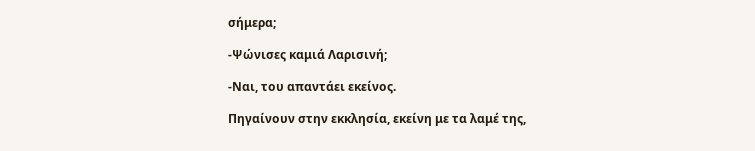σήμερα;

-Ψώνισες καμιά Λαρισινή;

-Ναι, του απαντάει εκείνος.

Πηγαίνουν στην εκκλησία, εκείνη με τα λαμέ της,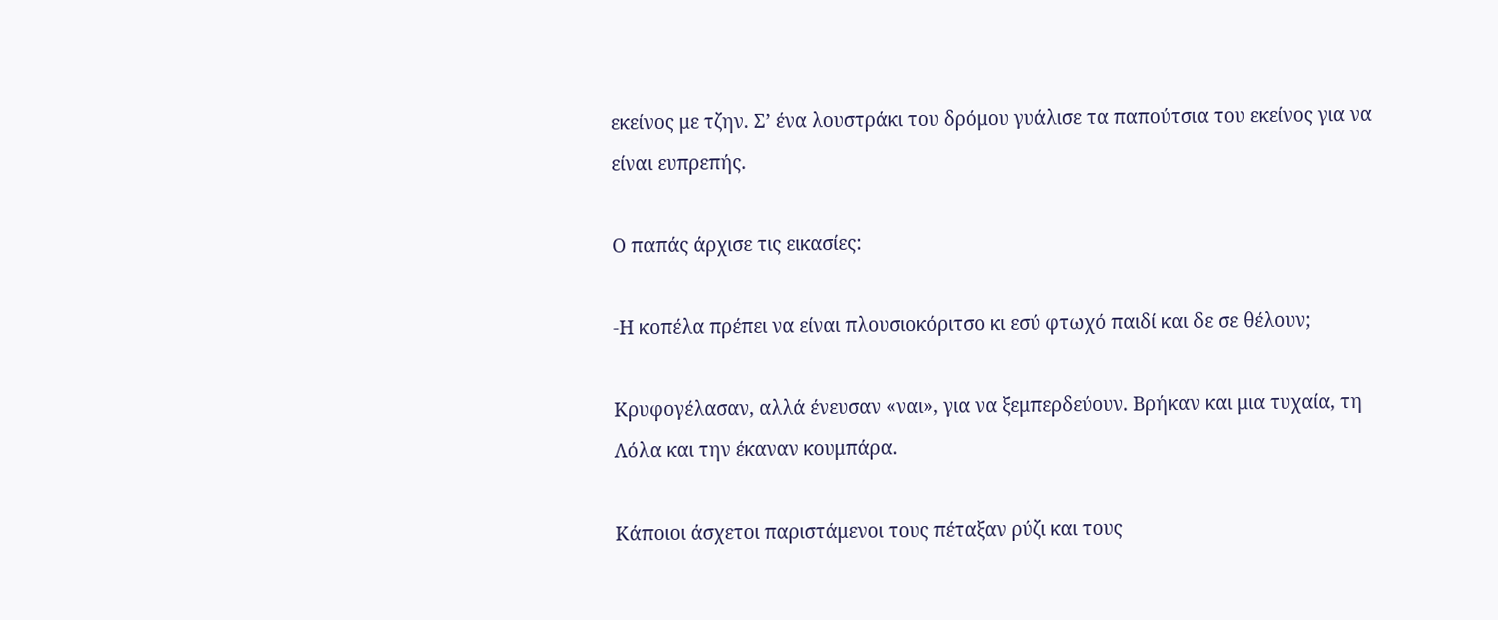εκείνος με τζην. Σ’ ένα λουστράκι του δρόμου γυάλισε τα παπούτσια του εκείνος για να είναι ευπρεπής.

Ο παπάς άρχισε τις εικασίες:

-Η κοπέλα πρέπει να είναι πλουσιοκόριτσο κι εσύ φτωχό παιδί και δε σε θέλουν;

Κρυφογέλασαν, αλλά ένευσαν «ναι», για να ξεμπερδεύουν. Βρήκαν και μια τυχαία, τη Λόλα και την έκαναν κουμπάρα.

Κάποιοι άσχετοι παριστάμενοι τους πέταξαν ρύζι και τους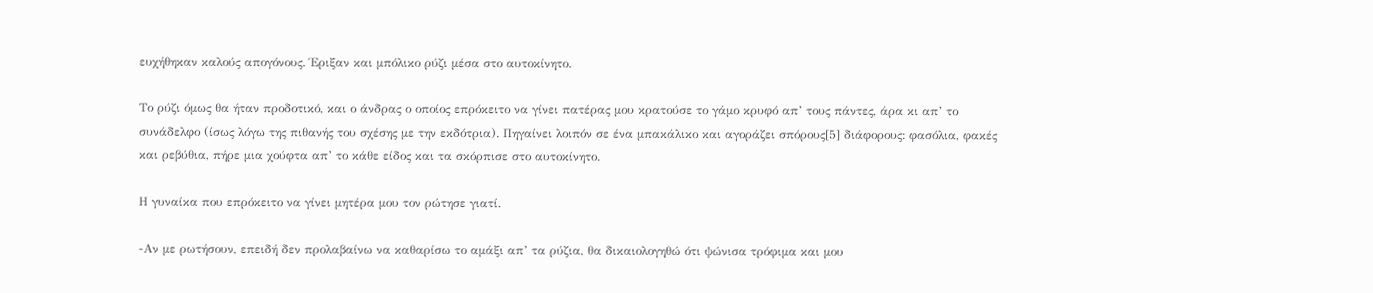ευχήθηκαν καλούς απογόνους. Έριξαν και μπόλικο ρύζι μέσα στο αυτοκίνητο.

Το ρύζι όμως θα ήταν προδοτικό, και ο άνδρας ο οποίος επρόκειτο να γίνει πατέρας μου κρατούσε το γάμο κρυφό απ’ τους πάντες, άρα κι απ’ το συνάδελφο (ίσως λόγω της πιθανής του σχέσης με την εκδότρια). Πηγαίνει λοιπόν σε ένα μπακάλικο και αγοράζει σπόρους[5] διάφορους: φασόλια, φακές και ρεβύθια, πήρε μια χούφτα απ’ το κάθε είδος και τα σκόρπισε στο αυτοκίνητο.

Η γυναίκα που επρόκειτο να γίνει μητέρα μου τον ρώτησε γιατί.

-Αν με ρωτήσουν, επειδή δεν προλαβαίνω να καθαρίσω το αμάξι απ’ τα ρύζια, θα δικαιολογηθώ ότι ψώνισα τρόφιμα και μου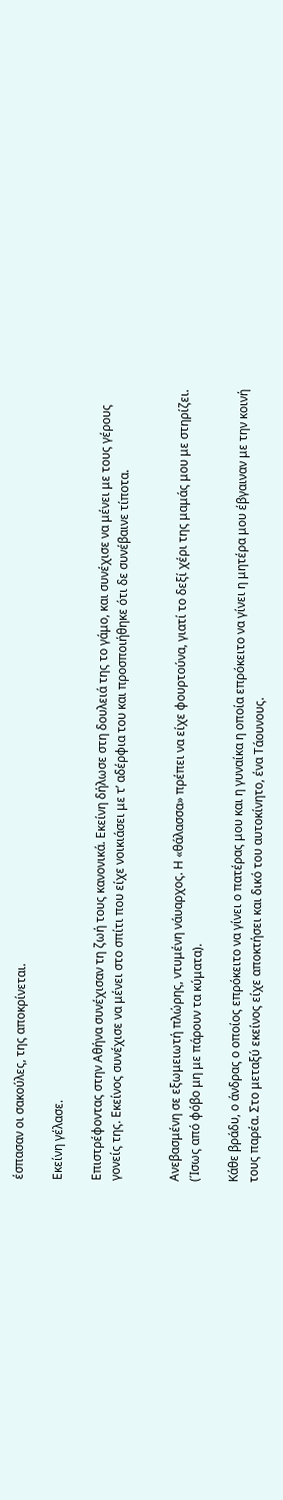έσπασαν οι σακούλες, της αποκρίνεται.

Εκείνη γέλασε.

Επιστρέφοντας στην Αθήνα συνέχισαν τη ζωή τους κανονικά. Εκείνη δήλωσε στη δουλειά της το γάμο, και συνέχισε να μένει με τους γέρους γονείς της. Εκείνος συνέχισε να μένει στο σπίτι που είχε νοικιάσει με τ’ αδέρφια του και προσποιήθηκε ότι δε συνέβαινε τίποτα.


Aνεβασμένη σε εξωμειωτή πλώρης, ντυμένη νάυαρχος. Η «θάλασσα» πρέπει να είχε φουρτούνα, γιατί το δεξί χέρι της μαμάς μου με στηρίζει. (Ίσως από φόβο μη με πάρουν τα κύματα).

Κάθε βράδυ, ο άνδρας ο οποίος επρόκειτο να γίνει ο πατέρας μου και η γυναίκα η οποία επρόκειτο να γίνει η μητέρα μου έβγαιναν με την κοινή τους παρέα. Στο μεταξύ εκείνος είχε αποκτήσει και δικό του αυτοκίνητο, ένα Τάουνους.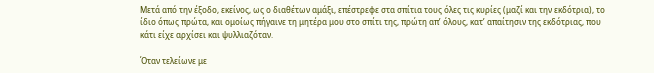Μετά από την έξοδο, εκείνος, ως ο διαθέτων αμάξι, επέστρεφε στα σπίτια τους όλες τις κυρίες (μαζί και την εκδότρια), το ίδιο όπως πρώτα, και ομοίως πήγαινε τη μητέρα μου στο σπίτι της, πρώτη απ’ όλους, κατ’ απαίτησιν της εκδότριας, που κάτι είχε αρχίσει και ψυλλιαζόταν.

Όταν τελείωνε με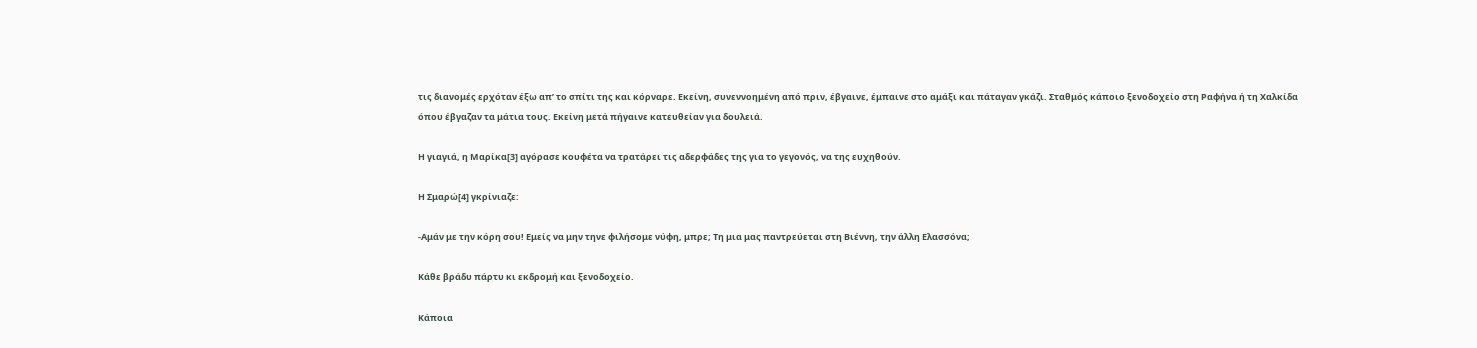τις διανομές ερχόταν έξω απ’ το σπίτι της και κόρναρε. Εκείνη, συνεννοημένη από πριν, έβγαινε, έμπαινε στο αμάξι και πάταγαν γκάζι. Σταθμός κάποιο ξενοδοχείο στη Ραφήνα ή τη Χαλκίδα όπου έβγαζαν τα μάτια τους. Εκείνη μετά πήγαινε κατευθείαν για δουλειά.

Η γιαγιά, η Μαρίκα[3] αγόρασε κουφέτα να τρατάρει τις αδερφάδες της για το γεγονός, να της ευχηθούν.

Η Σμαρώ[4] γκρίνιαζε:

-Αμάν με την κόρη σου! Εμείς να μην τηνε φιλήσομε νύφη, μπρε; Τη μια μας παντρεύεται στη Βιέννη, την άλλη Ελασσόνα;

Κάθε βράδυ πάρτυ κι εκδρομή και ξενοδοχείο.

Κάποια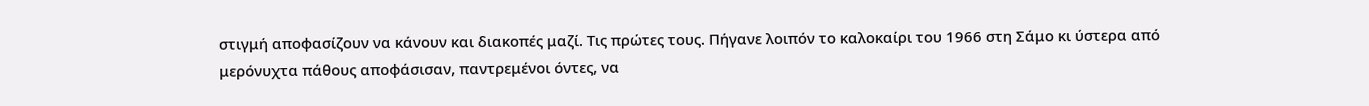στιγμή αποφασίζουν να κάνουν και διακοπές μαζί. Τις πρώτες τους. Πήγανε λοιπόν το καλοκαίρι του 1966 στη Σάμο κι ύστερα από μερόνυχτα πάθους αποφάσισαν, παντρεμένοι όντες, να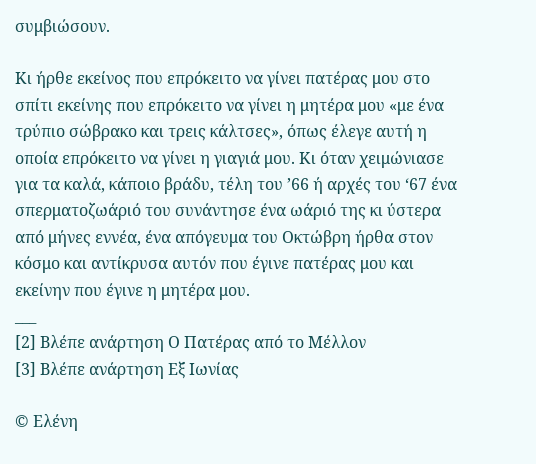συμβιώσουν.

Κι ήρθε εκείνος που επρόκειτο να γίνει πατέρας μου στο σπίτι εκείνης που επρόκειτο να γίνει η μητέρα μου «με ένα τρύπιο σώβρακο και τρεις κάλτσες», όπως έλεγε αυτή η οποία επρόκειτο να γίνει η γιαγιά μου. Κι όταν χειμώνιασε για τα καλά, κάποιο βράδυ, τέλη του ’66 ή αρχές του ‘67 ένα σπερματοζωάριό του συνάντησε ένα ωάριό της κι ύστερα από μήνες εννέα, ένα απόγευμα του Οκτώβρη ήρθα στον κόσμο και αντίκρυσα αυτόν που έγινε πατέρας μου και εκείνην που έγινε η μητέρα μου.
___
[2] Βλέπε ανάρτηση Ο Πατέρας από το Μέλλον
[3] Βλέπε ανάρτηση Εξ Ιωνίας

© Ελένη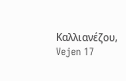Καλλιανέζου, Vejen 17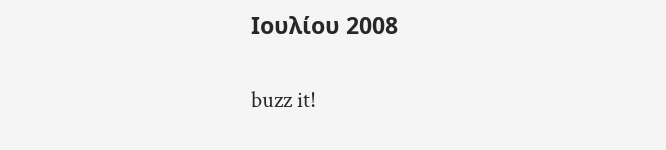Ioυλίου 2008

buzz it!